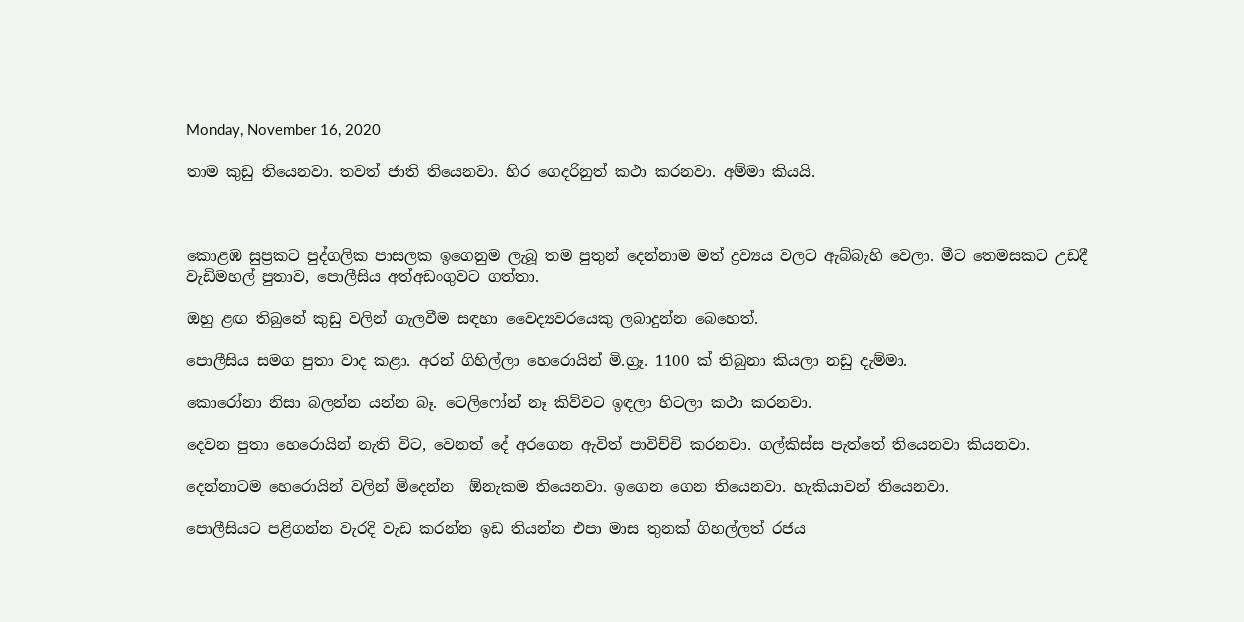Monday, November 16, 2020

තාම කුඩු තියෙනවා. තවත් ජාති තියෙනවා. හිර ගෙදරිනුත් කථා කරනවා. අම්මා කියයි.



කොළඹ සුප්‍රකට පුද්ගලික පාසලක ඉගෙනුම ලැබූ තම පුතුන් දෙන්නාම මත් ද්‍රව්‍යය වලට ඇබ්බැහි වෙලා. මීට තෙමසකට උඩදී වැඩිමහල් පුතාව, පොලීසිය අත්අඩංගුවට ගත්තා.

ඔහු ළඟ තිබුනේ කුඩු වලින් ගැලවීම සඳහා වෛද්‍යවරයෙකු ලබාදුන්න බෙහෙත්.

පොලීසිය සමග පුතා වාද කළා. අරන් ගිහිල්ලා හෙරොයින් මි.ග්‍රෑ. 1100 ක් තිබුනා කියලා නඩු දැම්මා.

කොරෝනා නිසා බලන්න යන්න බෑ. ටෙලිෆෝන් නෑ කිව්වට ඉඳලා හිටලා කථා කරනවා.

දෙවන පුතා හෙරොයින් නැති විට, වෙනත් දේ අරගෙන ඇවිත් පාවිච්චි කරනවා. ගල්කිස්ස පැත්තේ තියෙනවා කියනවා.

දෙන්නාටම හෙරොයින් වලින් මිදෙන්න  ඕනැකම තියෙනවා. ඉගෙන ගෙන තියෙනවා. හැකියාවන් තියෙනවා.

පොලීසියට පළිගන්න වැරදි වැඩ කරන්න ඉඩ තියන්න එපා මාස තුනක් ගිහල්ලත් රජය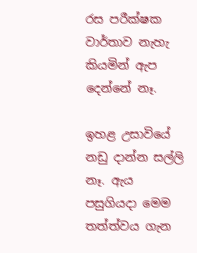රස පරීක්ෂක වාර්තාව නැහැ කියමින් ඇප දෙන්නේ නෑ.

ඉහළ උසාවියේ නඩු දාන්න සල්ලි නෑ. ඇය පසුගියදා මෙම තත්ත්වය ගැන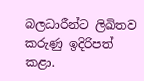බලධාරීන්ට ලිඛිතව කරුණු ඉදිරිපත් කළා.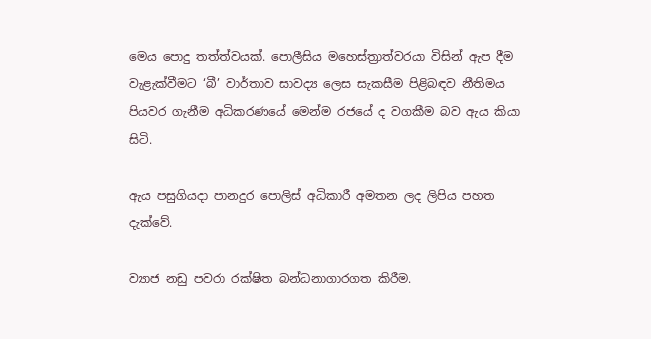මෙය පොදු තත්ත්වයක්. පොලීසිය මහෙස්ත්‍රාත්වරයා විසින් ඇප දීම වැළැක්වීමට ‘බී’ වාර්තාව සාවද්‍ය ලෙස සැකසීම පිළිබඳව නීතිමය පියවර ගැනීම අධිකරණයේ මෙන්ම රජයේ ද වගකීම බව ඇය කියා සිටි.

ඇය පසුගියදා පානදුර පොලිස් අධිකාරී අමතන ලද ලිපිය පහත දැක්වේ.

ව්‍යාජ නඩු පවරා රක්ෂිත බන්ධනාගාරගත කිරීම.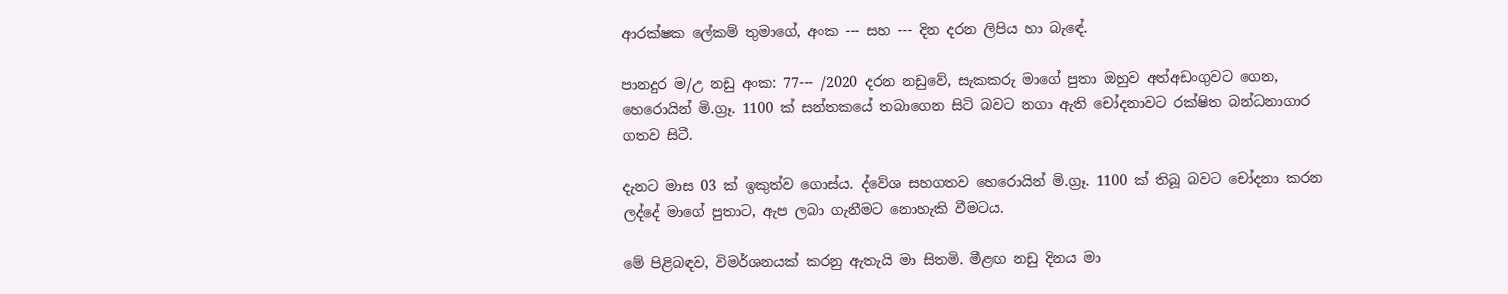ආරක්ෂක ලේකම් තුමාගේ, අංක --- සහ --- දින දරන ලිපිය හා බැඳේ.

පානදුර ම/උ නඩු අංක: 77--- /2020 දරන නඩුවේ, සැකකරු මාගේ පුතා ඔහුව අත්අඩංගුවට ගෙන, හෙරොයින් මි.ග්‍රෑ. 1100 ක් සන්තකයේ තබාගෙන සිටි බවට නගා ඇති චෝදනාවට රක්ෂිත බන්ධනාගාර ගතව සිටී.

දැනට මාස 03 ක් ඉකුත්ව ගොස්ය. ද්වේශ සහගතව හෙරොයින් මි.ග්‍රෑ. 1100 ක් තිබූ බවට චෝදනා කරන ලද්දේ මාගේ පුතාට, ඇප ලබා ගැනීමට නොහැකි වීමටය.

මේ පිළිබඳව, විමර්ශනයක් කරනු ඇතැයි මා සිතමි. මීළඟ නඩු දිනය මා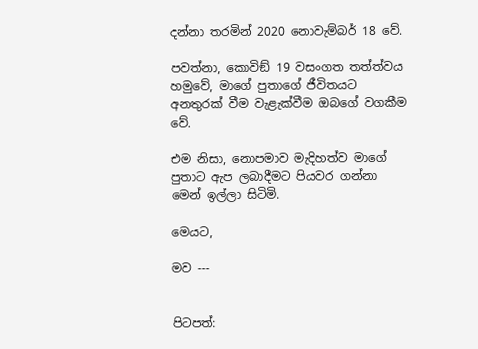දන්නා තරමින් 2020 නොවැම්බර් 18 වේ.

පවත්නා, කොවිඞ් 19 වසංගත තත්ත්වය හමුවේ, මාගේ පුතාගේ ජීවිතයට අනතුරක් වීම වැළැක්වීම ඔබගේ වගකීම වේ.

එම නිසා, නොපමාව මැදිහත්ව මාගේ පුතාට ඇප ලබාදීමට පියවර ගන්නා මෙන් ඉල්ලා සිටිමි.

මෙයට,

මව ---


පිටපත්: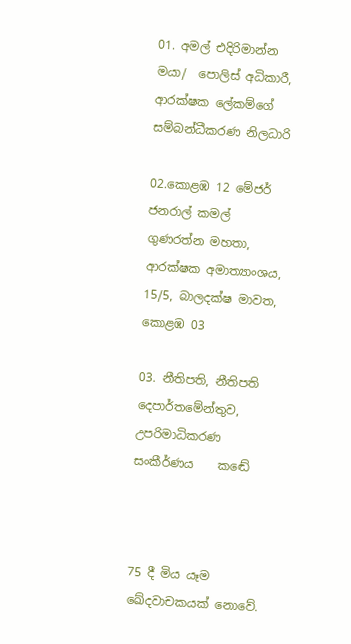01. අමල් එදිරිමාන්න මයා/  පොලිස් අධිකාරී,  ආරක්ෂක ලේකම්ගේ සම්බන්ධීකරණ නිලධාරි

02.කොළඹ 12 මේජර් ජනරාල් කමල් ගුණරත්න මහතා,  ආරක්ෂක අමාත්‍යාංශය, 15/5, බාලදක්ෂ මාවත, කොළඹ 03

03. නීතිපති, නීතිපති දෙපාර්තමේන්තුව, උපරිමාධිකරණ සංකීර්ණය    කඬේ



75 දී මිය යෑම ඛේදවාචකයක් නොවේ.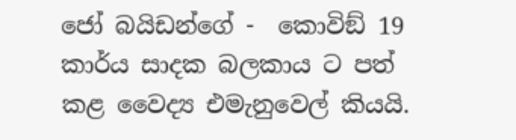ජෝ බයිඩන්ගේ -  කොවිඞ් 19 කාර්ය සාදක බලකාය ට පත් කළ වෛද්‍ය එමැනුවෙල් කියයි.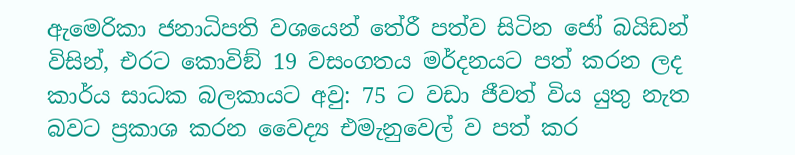ඇමෙරිකා ජනාධිපති වශයෙන් තේරී පත්ව සිටින ජෝ බයිඩන් විසින්, එරට කොවිඞ් 19 වසංගතය මර්දනයට පත් කරන ලද කාර්ය සාධක බලකායට අවු: 75 ට වඩා ජීවත් විය යුතු නැත බවට ප්‍රකාශ කරන වෛද්‍ය එමැනුවෙල් ව පත් කර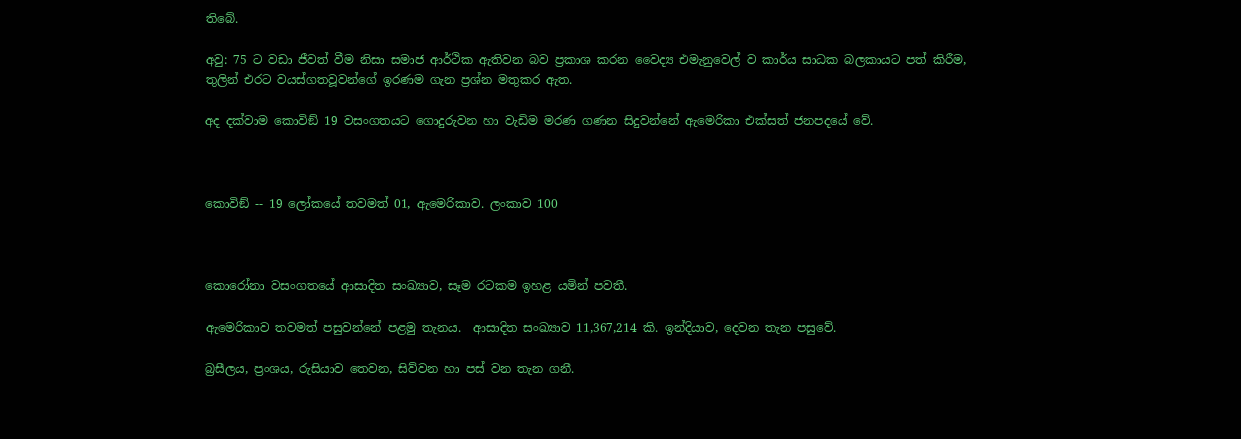තිබේ.

අවු: 75 ට වඩා ජීවත් වීම නිසා සමාජ ආර්ථික ඇතිවන බව ප්‍රකාශ කරන වෛද්‍ය එමැනුවෙල් ව කාර්ය සාධක බලකායට පත් කිරීම, තුලින් එරට වයස්ගතවූවන්ගේ ඉරණම ගැන ප්‍රශ්න මතුකර ඇත.

අද දක්වාම කොවිඞ් 19 වසංගතයට ගොදුරුවන හා වැඩිම මරණ ගණන සිදුවන්නේ ඇමෙරිකා එක්සත් ජනපදයේ වේ.



කොවිඞ් -- 19 ලෝකයේ තවමත් 01, ඇමෙරිකාව. ලංකාව 100



කොරෝනා වසංගතයේ ආසාදිත සංඛ්‍යාව, සෑම රටකම ඉහළ යමින් පවතී.

ඇමෙරිකාව තවමත් පසුවන්නේ පළමු තැනය.  ආසාදිත සංඛ්‍යාව 11,367,214 කි. ඉන්දියාව, දෙවන තැන පසුවේ.

බ්‍රසීලය, ප්‍රංශය, රුසියාව තෙවන, සිව්වන හා පස් වන තැන ගනී.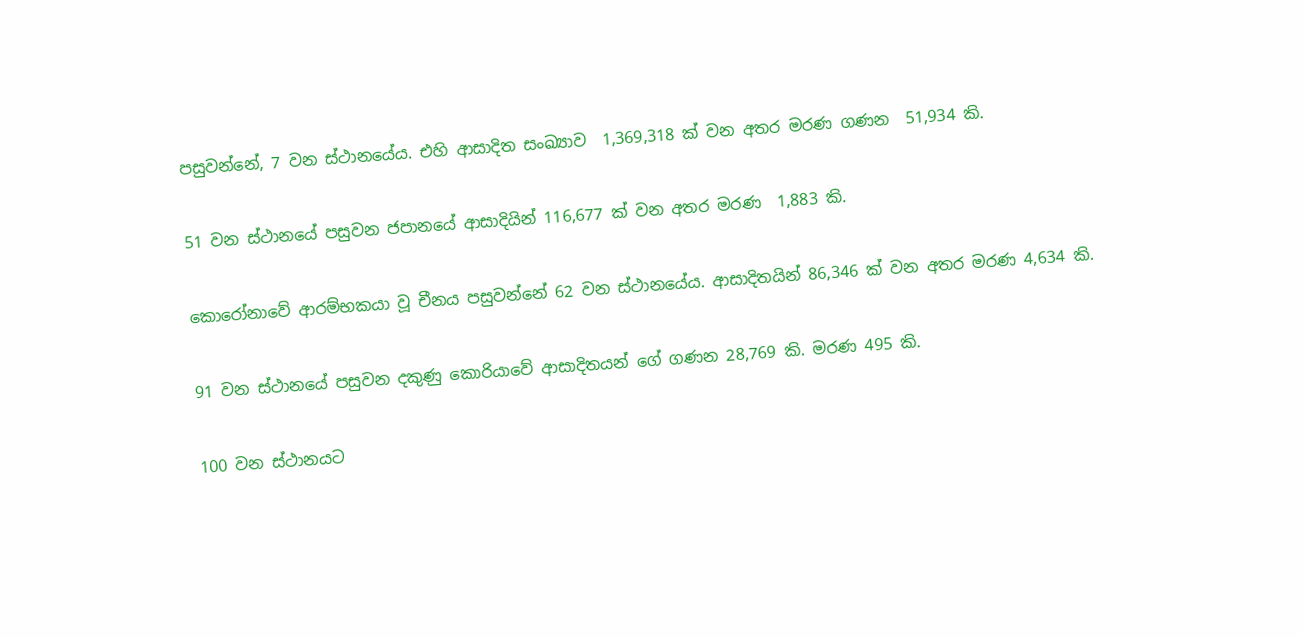පසුවන්නේ, 7 වන ස්ථානයේය. එහි ආසාදිත සංඛ්‍යාව  1,369,318 ක් වන අතර මරණ ගණන  51,934 කි.

51 වන ස්ථානයේ පසුවන ජපානයේ ආසාදියින් 116,677 ක් වන අතර මරණ  1,883 කි.

කොරෝනාවේ ආරම්භකයා වූ චීනය පසුවන්නේ 62 වන ස්ථානයේය. ආසාදිතයින් 86,346 ක් වන අතර මරණ 4,634 කි.

91 වන ස්ථානයේ පසුවන දකුණු කොරියාවේ ආසාදිතයන් ගේ ගණන 28,769 කි. මරණ 495 කි.

100 වන ස්ථානයට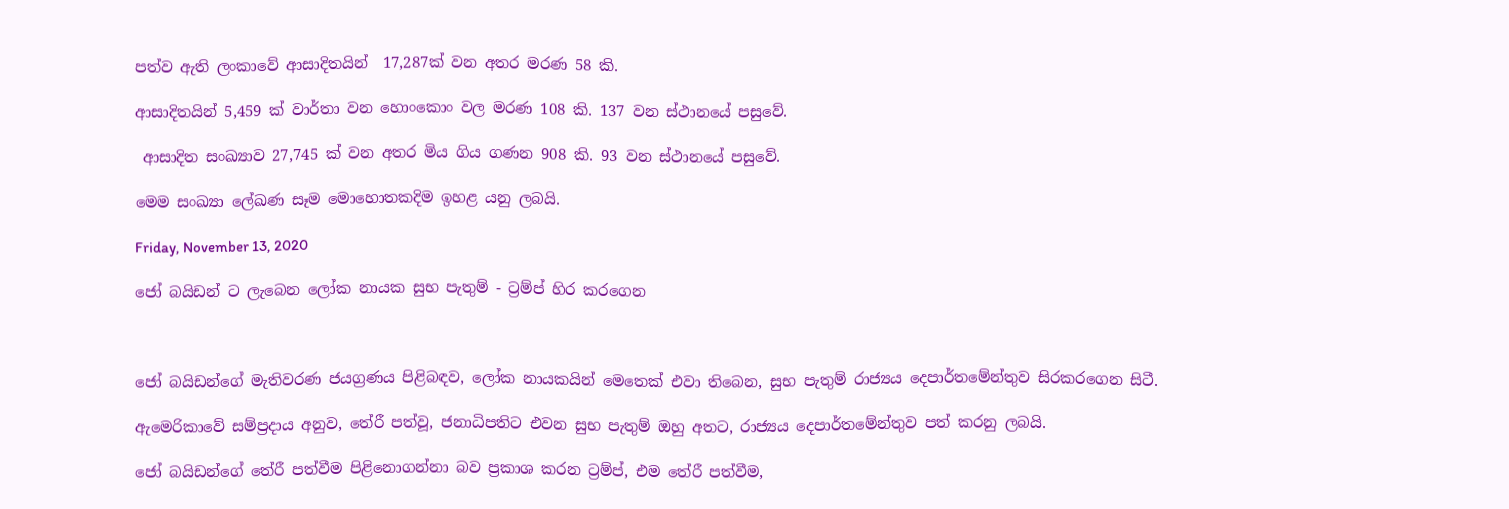පත්ව ඇති ලංකාවේ ආසාදිතයින්  17,287ක් වන අතර මරණ 58 කි.

ආසාදිතයින් 5,459 ක් වාර්තා වන හොංකොං වල මරණ 108 කි. 137 වන ස්ථානයේ පසුවේ.

 ආසාදිත සංඛ්‍යාව 27,745 ක් වන අතර මිය ගිය ගණන 908 කි. 93 වන ස්ථානයේ පසුවේ.

මෙම සංඛ්‍යා ලේඛණ සෑම මොහොතකදිම ඉහළ යනු ලබයි.

Friday, November 13, 2020

ජෝ බයිඩන් ට ලැබෙන ලෝක නායක සුභ පැතුම් - ට්‍රම්ප් හිර කරගෙන



ජෝ බයිඩන්ගේ මැතිවරණ ජයග්‍රණය පිළිබඳව, ලෝක නායකයින් මෙතෙක් එවා තිබෙන, සුභ පැතුම් රාජ්‍යය දෙපාර්තමේන්තුව සිරකරගෙන සිටී.

ඇමෙරිකාවේ සම්ප්‍රදාය අනුව, තේරී පත්වූ, ජනාධිපතිට එවන සුභ පැතුම් ඔහු අතට, රාජ්‍යය දෙපාර්තමේන්තුව පත් කරනු ලබයි.

ජෝ බයිඩන්ගේ තේරී පත්වීම පිළිනොගන්නා බව ප්‍රකාශ කරන ට්‍රම්ප්, එම තේරී පත්වීම,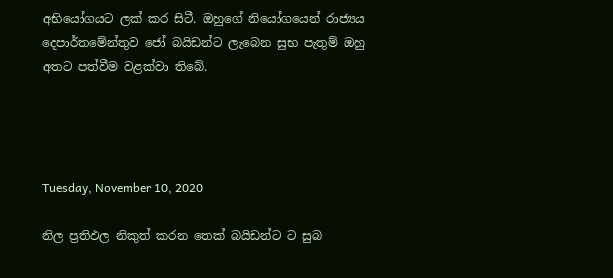අභියෝගයට ලක් කර සිටී. ඔහුගේ නියෝගයෙන් රාජ්‍යය දෙපාර්තමේන්තුව ජෝ බයිඩන්ට ලැබෙන සුභ පැතුම් ඔහු අතට පත්වීම වළක්වා තිබේ.




Tuesday, November 10, 2020

නිල ප්‍රතිඵල නිකුත් කරන තෙක් බයිඩන්ට ට සුබ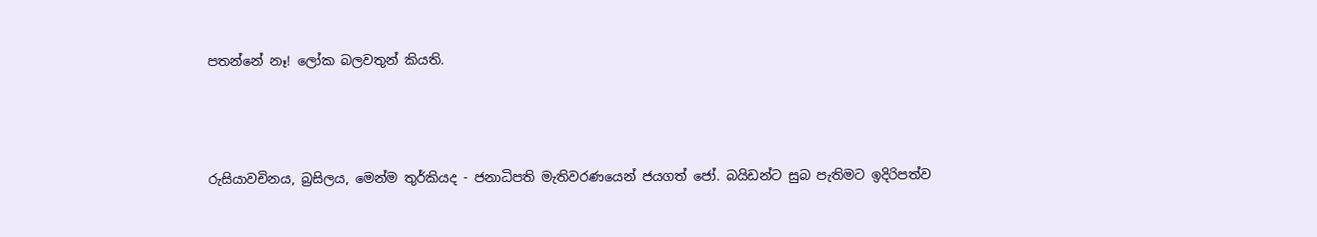පතන්නේ නෑ! ලෝක බලවතුන් කියති.



රුසියාවචිනය, බ්‍රසිලය, මෙන්ම තුර්කියද - ජනාධිපති මැතිවරණයෙන් ජයගත් ජෝ. බයිඩන්ට සුබ පැතිමට ඉදිරිපත්ව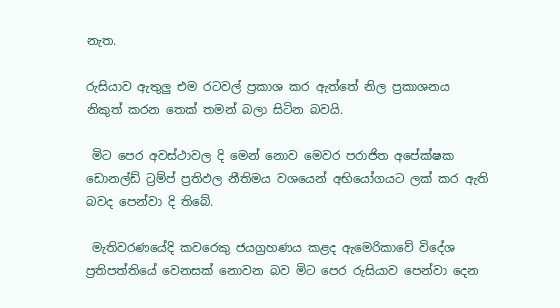නැත.

රුසියාව ඇතුලු එම රටවල් ප්‍රකාශ කර ඇත්තේ නිල ප්‍රකාශනය නිකුත් කරන තෙක් තමන් බලා සිටින බවයි.

 මිට පෙර අවස්ථාවල දි මෙන් නොව මෙවර පරාජිත අපේක්ෂක ඩොනල්ඩ් ට්‍රම්ප් ප්‍රතිඵල නීතිමය වශයෙන් අභියෝගයට ලක් කර ඇති බවද පෙන්වා දි තිබේ.

 මැතිවරණයේදි කවරෙකු ජයග්‍රහණය කළද ඇමෙරිකාවේ විදේශ ප්‍රතිපත්තියේ වෙනසක් නොවන බව මිට පෙර රුසියාව පෙන්වා දෙන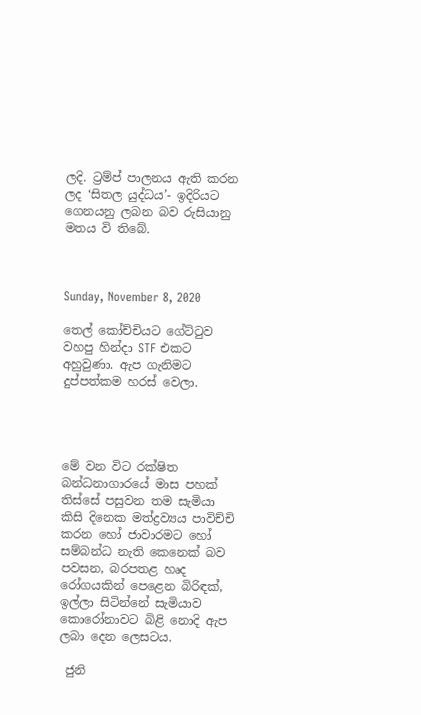ලදි. ට්‍රම්ප් පාලනය ඇති කරන ලද ‘සිතල යුද්ධය’- ඉදිරියට ගෙනයනු ලබන බව රුසියානු මතය වි තිබේ.



Sunday, November 8, 2020

තෙල් කෝච්චියට ගේට්ටුව වහපු හින්දා STF එකට අහුවුණා. ඇප ගැනිමට දුප්පත්කම හරස් වෙලා.




මේ වන විට රක්ෂිත බන්ධනාගාරයේ මාස පහක් තිස්සේ පසුවන තම සැමියා කිසි දිනෙක මත්ද්‍රව්‍යය පාවිච්චි කරන හෝ ජාවාරමට හෝ  සම්බන්ධ නැති කෙනෙක් බව පවසන, බරපතළ හෘද රෝගයකින් පෙළෙන බිරිඳක්,  ඉල්ලා සිටින්නේ සැමියාව කොරෝනාවට බිළි නොදි ඇප ලබා දෙන ලෙසටය.

 ජුනි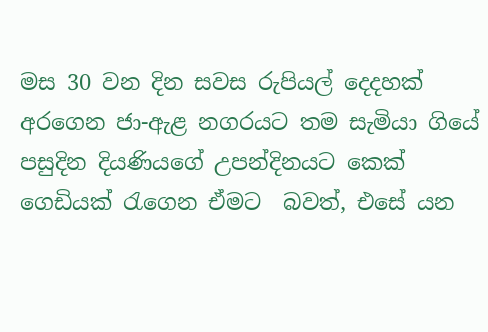මස 30 වන දින සවස රුපියල් දෙදහක් අරගෙන ජා-ඇළ නගරයට තම සැමියා ගියේ පසුදින දියණියගේ උපන්දිනයට කෙක් ගෙඩියක් රැගෙන ඒමට  බවත්, එසේ යන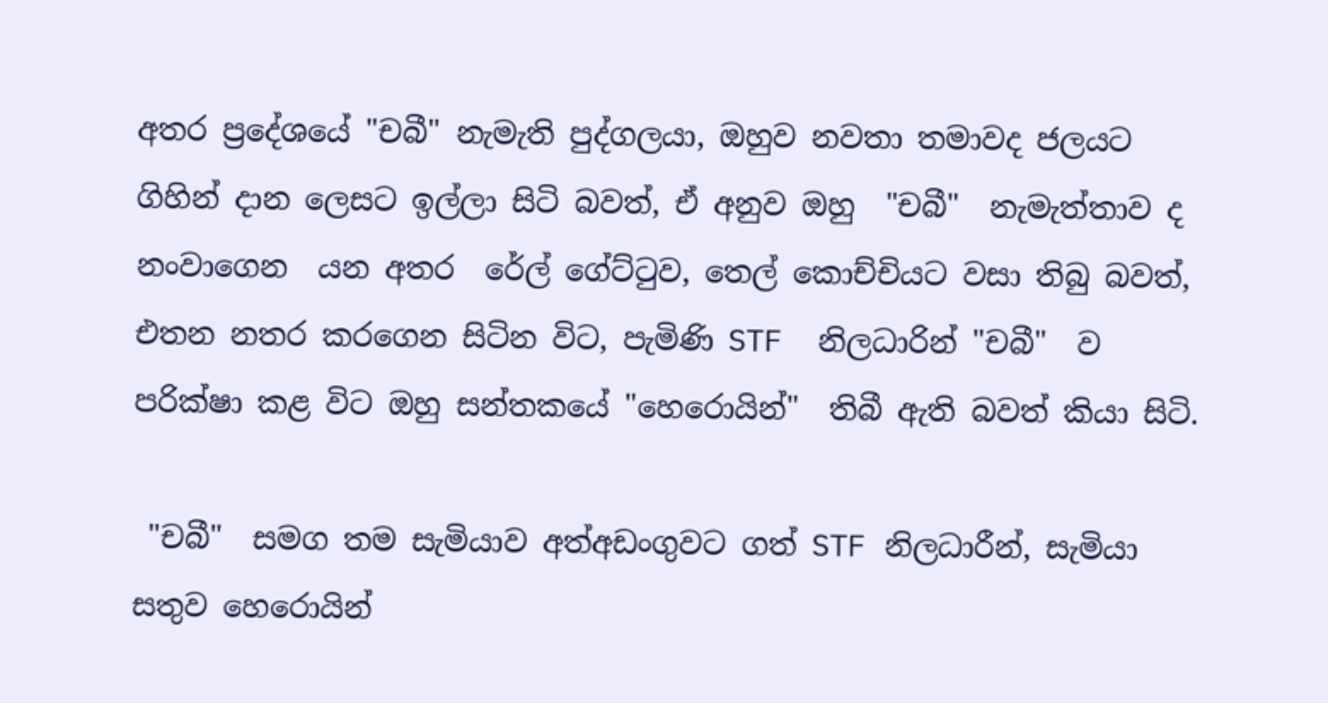අතර ප්‍රදේශයේ "චබී" නැමැති පුද්ගලයා, ඔහුව නවතා තමාවද ජලයට ගිහින් දාන ලෙසට ඉල්ලා සිටි බවත්, ඒ අනුව ඔහු  "චබී"  නැමැත්තාව ද නංවාගෙන  යන අතර  රේල් ගේට්ටුව, තෙල් කොච්චියට වසා තිබු බවත්, එතන නතර කරගෙන සිටින විට, පැමිණි STF  නිලධාරින් "චබී"  ව පරික්ෂා කළ විට ඔහු සන්තකයේ "හෙරොයින්"  තිබී ඇති බවත් කියා සිටි.

 "චබී"  සමග තම සැමියාව අත්අඩංගුවට ගත් STF නිලධාරීන්, සැමියා සතුව හෙරොයින්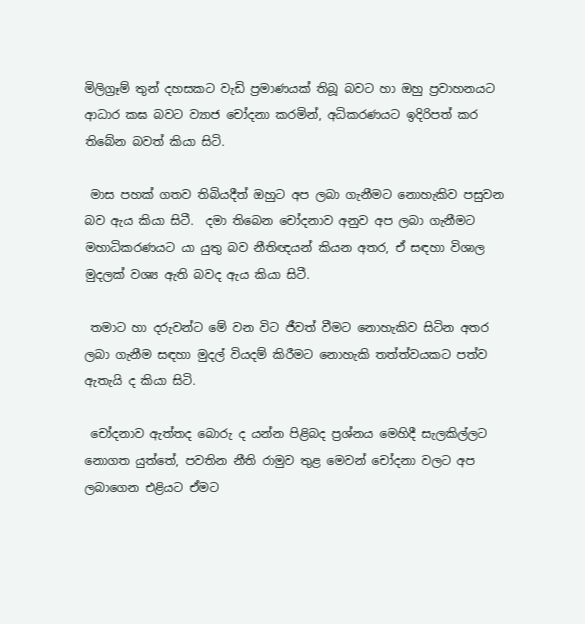මිලිග්‍රෑම් තුන් දහසකට වැඩි ප්‍රමාණයක් තිබූ බවට හා ඔහු ප්‍රවාහනයට ආධාර කඝ බවට ව්‍යාජ චෝදනා කරමින්, අධිකරණයට ඉදිරිපත් කර තිබේන බවත් කියා සිටි.

 මාස පහක් ගතව තිබියදීත් ඔහුට අප ලබා ගැනීමට නොහැකිව පසුවන බව ඇය කියා සිටී.  දමා තිබෙන චෝදනාව අනුව අප ලබා ගැනීමට මහාධිකරණයට යා යුතු බව නීතිඥයන් කියන අතර, ඒ සඳහා විශාල මුදලක් වශ්‍ය ඇති බවද ඇය කියා සිටී.

 තමාට හා දරුවන්ට මේ වන විට ජීවත් වීමට නොහැකිව සිටින අතර ලබා ගැනීම සඳහා මුදල් වියදම් කිරීමට නොහැකි තත්ත්වයකට පත්ව ඇතැයි ද කියා සිටි.

 චෝදනාව ඇත්තද බොරු ද යන්න පිළිබද ප්‍රශ්නය මෙහිදී සැලකිල්ලට නොගත යුත්තේ, පවතින නීති රාමුව තුළ මෙවන් චෝදනා වලට අප ලබාගෙන එළියට ඒමට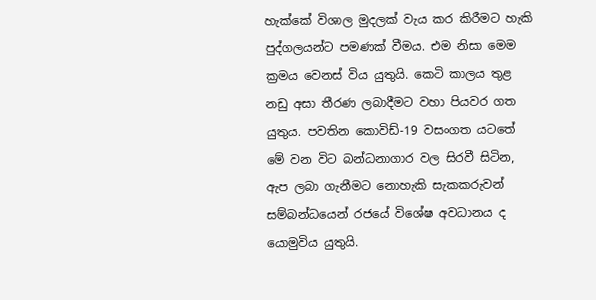හැක්කේ විශාල මුදලක් වැය කර කිරීමට හැකි පුද්ගලයන්ට පමණක් වීමය. එම නිසා මෙම ක්‍රමය වෙනස් විය යුතුයි. කෙටි කාලය තුළ නඩු අසා තීරණ ලබාදීමට වහා පියවර ගත යුතුය. පවතින කොවිඩ්-19 වසංගත යටතේ මේ වන විට බන්ධනාගාර වල සිරවී සිටින, ඇප ලබා ගැනීමට නොහැකි සැකකරුවන් සම්බන්ධයෙන් රජයේ විශේෂ අවධානය ද යොමුවිය යුතුයි.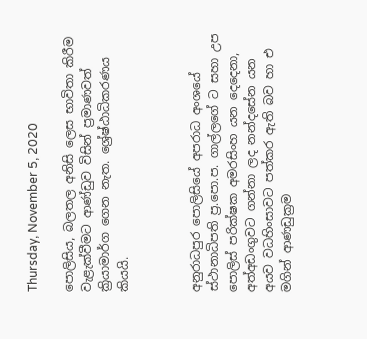Thursday, November 5, 2020

පොලිසිය, බලතල අනිසි ලෙස භාවිතා කිරීම වැළැක්වීමට ආණ්ඩුව විසින් ප්‍රමාණවත් ක්‍රියාමාර්ග ගෙන නැත. ශ්‍රේෂ්ඨාධිකරණය කියයි.



අනුරාධපුර පොලිසියේ අපරාධ අංශයේ ස්ථානාධිපති ප්‍ර.පො.ප. ගාල්ලගේ ට සහා උප පොලිස් පරික්ෂක අමරසිංහ යන දෙදෙනා, අත්අඩංගුවට ගන්නා ලද නන්දසේන යන අයව වධහිංසාවට පත්කර ඇති බව හා එ මගින් ආණඩුක්‍රම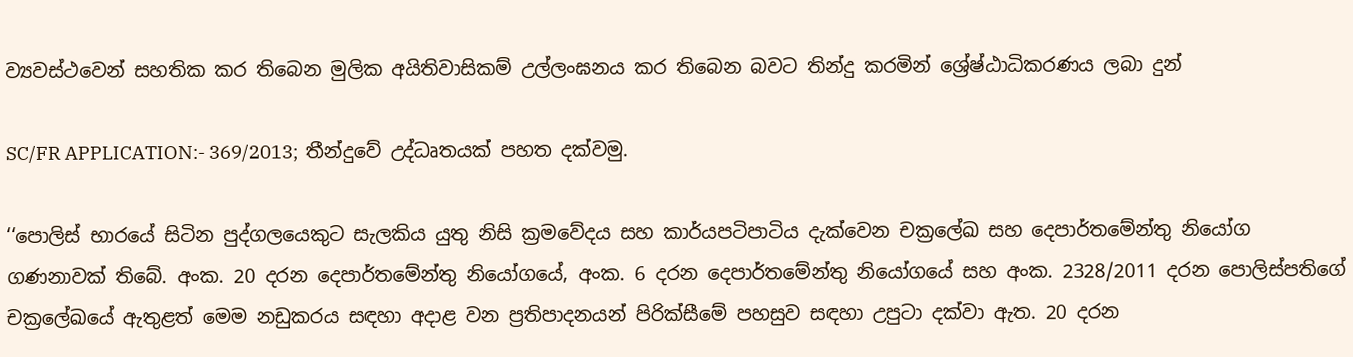ව්‍යවස්ථවෙන් සහතික කර තිබෙන මුලික අයිතිවාසිකම් උල්ලංඝනය කර තිබෙන බවට තින්දු කරමින් ශ්‍රේෂ්ඨාධිකරණය ලබා දුන්

SC/FR APPLICATION:- 369/2013;  තීන්දුවේ උද්ධෘතයක් පහත දක්වමු.

‘‘පොලිස් භාරයේ සිටින පුද්ගලයෙකුට සැලකිය යුතු නිසි ක්‍රමවේදය සහ කාර්යපටිපාටිය දැක්වෙන චක්‍රලේඛ සහ දෙපාර්තමේන්තු නියෝග ගණනාවක් තිබේ. අංක. 20 දරන දෙපාර්තමේන්තු නියෝගයේ, අංක. 6 දරන දෙපාර්තමේන්තු නියෝගයේ සහ අංක. 2328/2011 දරන පොලිස්පතිගේ චක්‍රලේඛයේ ඇතුළත් මෙම නඩුකරය සඳහා අදාළ වන ප්‍රතිපාදනයන් පිරික්සීමේ පහසුව සඳහා උපුටා දක්වා ඇත. 20 දරන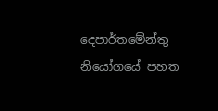දෙපාර්තමේන්තු නියෝගයේ පහත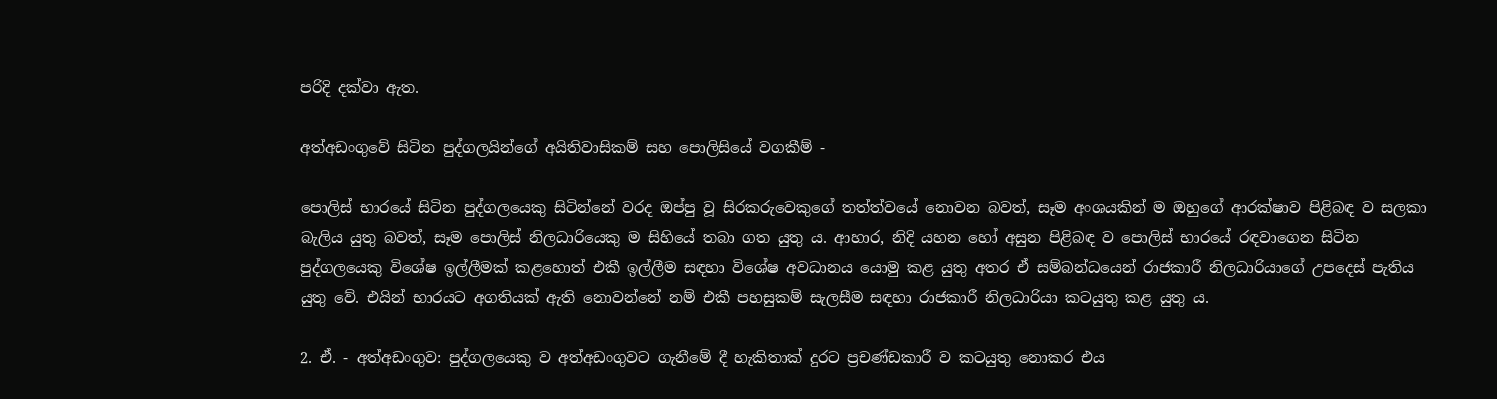පරිදි දක්වා ඇත.

අත්අඩංගුවේ සිටින පුද්ගලයින්ගේ අයිතිවාසිකම් සහ පොලිසියේ වගකීම් -

පොලිස් භාරයේ සිටින පුද්ගලයෙකු සිටින්නේ වරද ඔප්පු වූ සිරකරුවෙකුගේ තත්ත්වයේ නොවන බවත්, සෑම අංශයකින් ම ඔහුගේ ආරක්ෂාව පිළිබඳ ව සලකා බැලිය යුතු බවත්, සෑම පොලිස් නිලධාරියෙකු ම සිහියේ තබා ගත යුතු ය. ආහාර, නිදි යහන හෝ අසුන පිළිබඳ ව පොලිස් භාරයේ රඳවාගෙන සිටින පුද්ගලයෙකු විශේෂ ඉල්ලීමක් කළහොත් එකී ඉල්ලීම සඳහා විශේෂ අවධානය යොමු කළ යුතු අතර ඒ සම්බන්ධයෙන් රාජකාරී නිලධාරියාගේ උපදෙස් පැතිය යුතු වේ. එයින් භාරයට අගතියක් ඇති නොවන්නේ නම් එකී පහසුකම් සැලසීම සඳහා රාජකාරී නිලධාරියා කටයුතු කළ යුතු ය.

2. ඒ. - අත්අඩංගුව: පුද්ගලයෙකු ව අත්අඩංගුවට ගැනීමේ දී හැකිතාක් දුරට ප්‍රචණ්ඩකාරී ව කටයුතු නොකර එය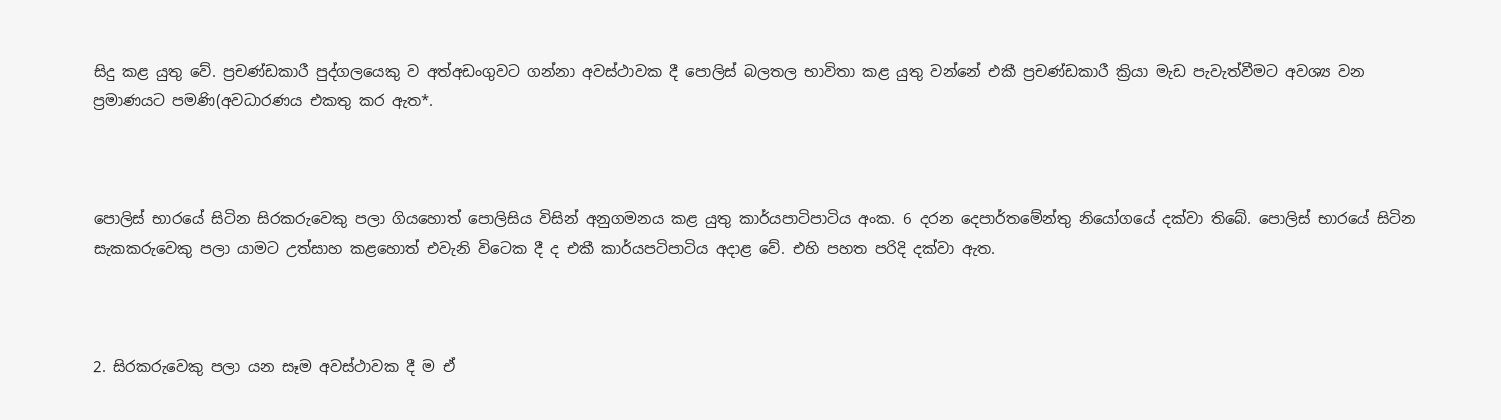සිදු කළ යුතු වේ. ප්‍රචණ්ඩකාරී පුද්ගලයෙකු ව අත්අඩංගුවට ගන්නා අවස්ථාවක දී පොලිස් බලතල භාවිතා කළ යුතු වන්නේ එකී ප්‍රචණ්ඩකාරී ක්‍රියා මැඩ පැවැත්වීමට අවශ්‍ය වන ප්‍රමාණයට පමණි(අවධාරණය එකතු කර ඇත*.



පොලිස් භාරයේ සිටින සිරකරුවෙකු පලා ගියහොත් පොලිසිය විසින් අනුගමනය කළ යුතු කාර්යපාටිපාටිය අංක. 6 දරන දෙපාර්තමේන්තු නියෝගයේ දක්වා තිබේ. පොලිස් භාරයේ සිටින සැකකරුවෙකු පලා යාමට උත්සාහ කළහොත් එවැනි විටෙක දී ද එකී කාර්යපටිපාටිය අදාළ වේ. එහි පහත පරිදි දක්වා ඇත.



2. සිරකරුවෙකු පලා යන සෑම අවස්ථාවක දී ම ඒ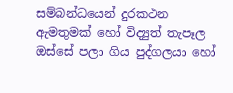සම්බන්ධයෙන් දුරකථන ඇමතුමක් හෝ විද්‍යුත් තැපෑල ඔස්සේ පලා ගිය පුද්ගලයා හෝ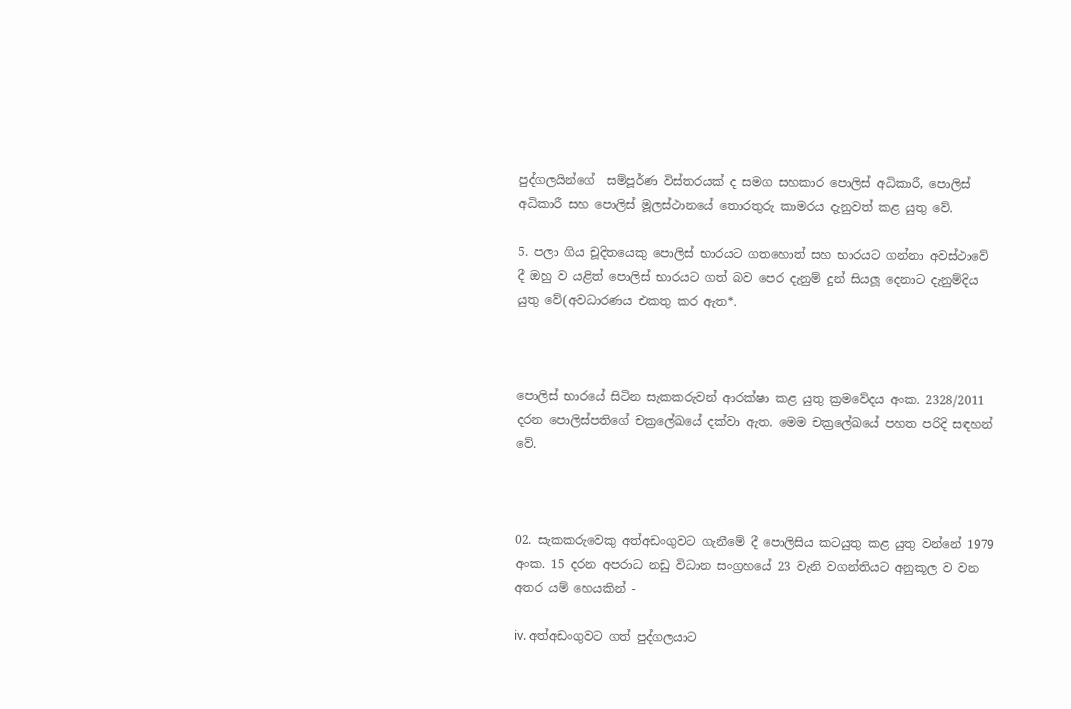පුද්ගලයින්ගේ  සම්පූර්ණ විස්තරයක් ද සමග සහකාර පොලිස් අධිකාරී, පොලිස් අධිකාරී සහ පොලිස් මූලස්ථානයේ තොරතුරු කාමරය දැනුවත් කළ යුතු වේ.

5. පලා ගිය චූදිතයෙකු පොලිස් භාරයට ගතහොත් සහ භාරයට ගන්නා අවස්ථාවේ දී ඔහු ව යළිත් පොලිස් භාරයට ගත් බව පෙර දැනුම් දුන් සියලූ දෙනාට දැනුම්දිය යුතු වේ(අවධාරණය එකතු කර ඇත*.



පොලිස් භාරයේ සිටින සැකකරුවන් ආරක්ෂා කළ යුතු ක්‍රමවේදය අංක. 2328/2011 දරන පොලිස්පතිගේ චක්‍රලේඛයේ දක්වා ඇත. මෙම චක්‍රලේඛයේ පහත පරිදි සඳහන් වේ.



02. සැකකරුවෙකු අත්අඩංගුවට ගැනීමේ දී පොලිසිය කටයුතු කළ යුතු වන්නේ 1979 අංක. 15 දරන අපරාධ නඩු විධාන සංග්‍රහයේ 23 වැනි වගන්තියට අනුකූල ව වන අතර යම් හෙයකින් -

iv. අත්අඩංගුවට ගත් පුද්ගලයාට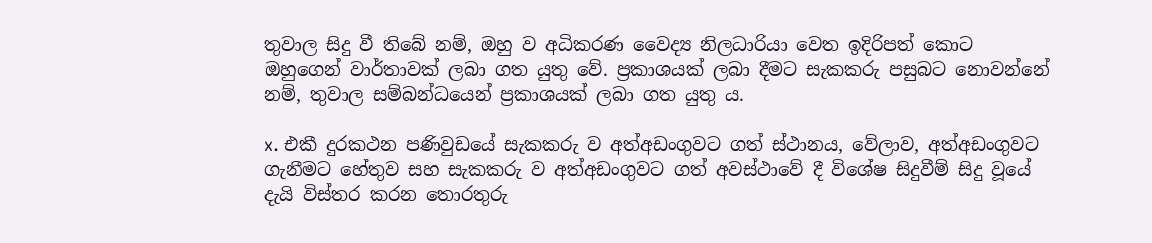තුවාල සිදු වී තිබේ නම්, ඔහු ව අධිකරණ වෛද්‍ය නිලධාරියා වෙත ඉදිරිපත් කොට ඔහුගෙන් වාර්තාවක් ලබා ගත යුතු වේ. ප්‍රකාශයක් ලබා දීමට සැකකරු පසුබට නොවන්නේ නම්, තුවාල සම්බන්ධයෙන් ප්‍රකාශයක් ලබා ගත යුතු ය.

x. එකී දුරකථන පණිවුඩයේ සැකකරු ව අත්අඩංගුවට ගත් ස්ථානය, වේලාව, අත්අඩංගුවට ගැනීමට හේතුව සහ සැකකරු ව අත්අඩංගුවට ගත් අවස්ථාවේ දී විශේෂ සිදුවීම් සිදු වූයේ දැයි විස්තර කරන තොරතුරු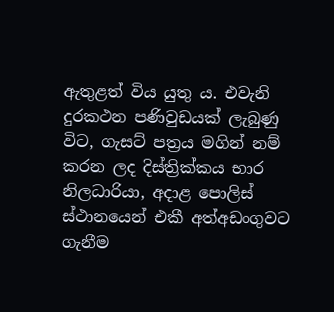ඇතුළත් විය යුතු ය. එවැනි දුරකථන පණිවුඩයක් ලැබුණු විට, ගැසට් පත්‍රය මගින් නම් කරන ලද දිස්ත්‍රික්කය භාර නිලධාරියා, අදාළ පොලිස් ස්ථානයෙන් එකී අත්අඩංගුවට ගැනීම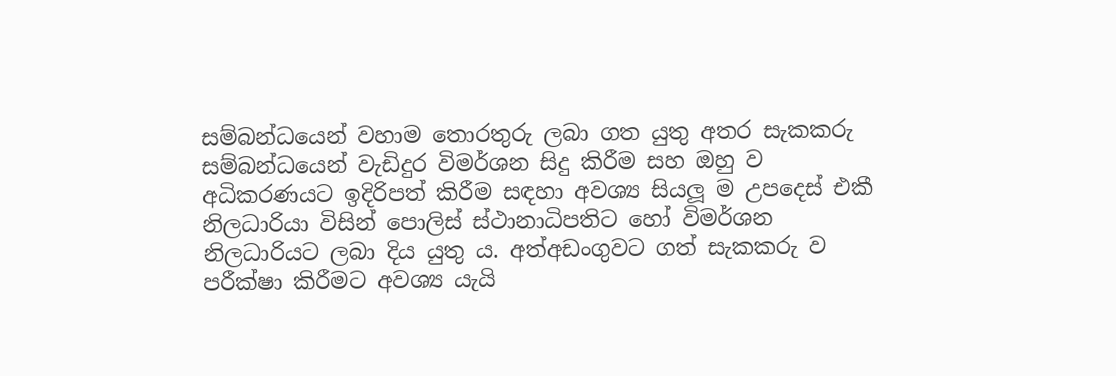සම්බන්ධයෙන් වහාම තොරතුරු ලබා ගත යුතු අතර සැකකරු සම්බන්ධයෙන් වැඩිදුර විමර්ශන සිදු කිරීම සහ ඔහු ව අධිකරණයට ඉදිරිපත් කිරීම සඳහා අවශ්‍ය සියලූ ම උපදෙස් එකී නිලධාරියා විසින් පොලිස් ස්ථානාධිපතිට හෝ විමර්ශන නිලධාරියට ලබා දිය යුතු ය. අත්අඩංගුවට ගත් සැකකරු ව පරීක්ෂා කිරීමට අවශ්‍ය යැයි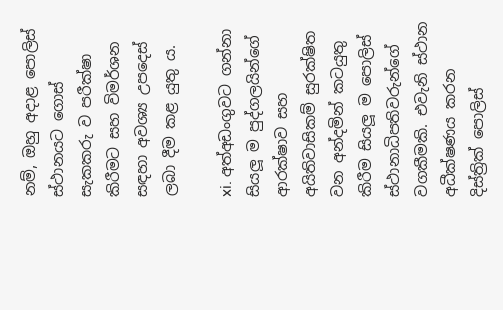නම්, ඔහු අදාළ පොලිස් ස්ථානයට ගොස් සැකකරු ව පරීක්ෂා කිරීමට සහ විමර්ශන සඳහා අවශ්‍ය උපදෙස් ලබා දීම කළ යුතු ය.

xi. අත්අඩංගුවට ගන්නා සියලූ ම පුද්ගලයින්ගේ ආරක්ෂාව සහ අයිතිවාසිකම් සුරක්ෂිත වන අන්දමින් කටයුතු කිරීම සියලූ ම පොලිස් ස්ථානාධිපතිවරුන්ගේ වගකීමකි. එවැනි ස්ථාන අධීක්ෂණය කරන දිස්ත්‍රික් පොලිස්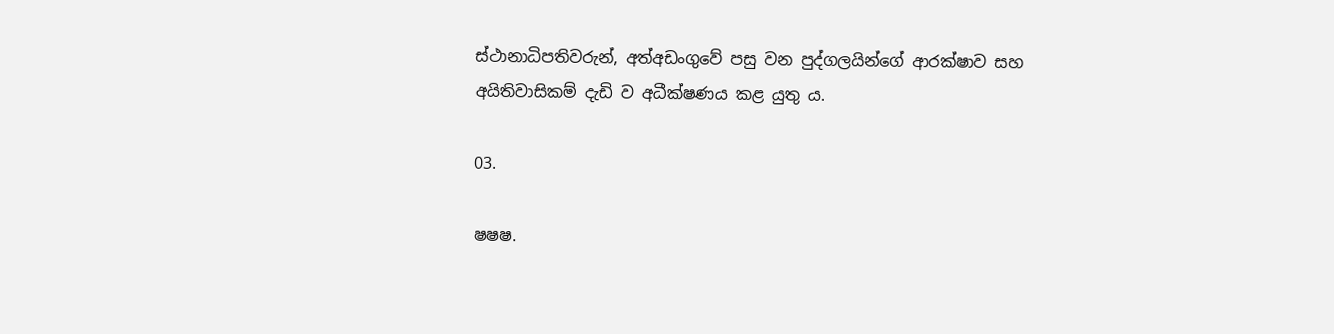ස්ථානාධිපතිවරුන්, අත්අඩංගුවේ පසු වන පුද්ගලයින්ගේ ආරක්ෂාව සහ අයිතිවාසිකම් දැඩි ව අධීක්ෂණය කළ යුතු ය.

03.

ෂෂෂ.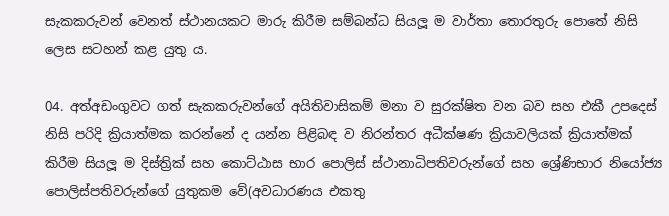සැකකරුවන් වෙනත් ස්ථානයකට මාරු කිරීම සම්බන්ධ සියලූ ම වාර්තා තොරතුරු පොතේ නිසි ලෙස සටහන් කළ යුතු ය.

04. අත්අඩංගුවට ගත් සැකකරුවන්ගේ අයිතිවාසිකම් මනා ව සුරක්ෂිත වන බව සහ එකී උපදෙස් නිසි පරිදි ක්‍රියාත්මක කරන්නේ ද යන්න පිළිබඳ ව නිරන්තර අධීක්ෂණ ක්‍රියාවලියක් ක්‍රියාත්මක් කිරීම සියලූ ම දිස්ත්‍රික් සහ කොට්ඨාස භාර පොලිස් ස්ථානාධිපතිවරුන්ගේ සහ ශ්‍රේණිභාර නියෝජ්‍ය පොලිස්පතිවරුන්ගේ යුතුකම වේ(අවධාරණය එකතු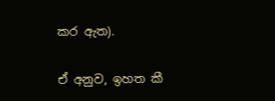කර ඇත).

ඒ අනුව, ඉහත කී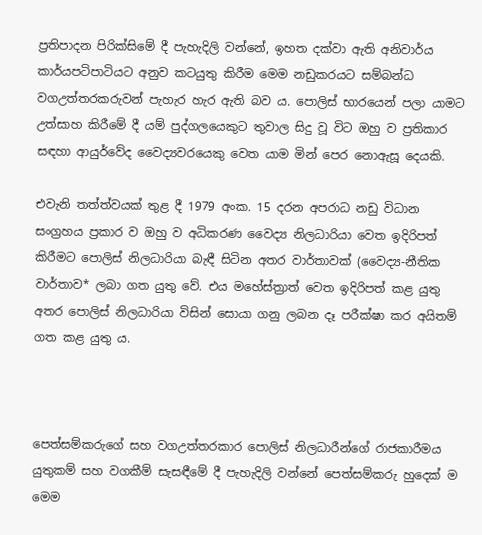ප්‍රතිපාදන පිරික්සිමේ දී පැහැදිලි වන්නේ, ඉහත දක්වා ඇති අනිවාර්ය කාර්යපටිපාටියට අනුව කටයුතු කිරීම මෙම නඩුකරයට සම්බන්ධ වගඋත්තරකරුවන් පැහැර හැර ඇති බව ය. පොලිස් භාරයෙන් පලා යාමට උත්සාහ කිරීමේ දී යම් පුද්ගලයෙකුට තුවාල සිදු වූ විට ඔහු ව ප්‍රතිකාර සඳහා ආයුර්වේද වෛද්‍යවරයෙකු වෙත යාම මින් පෙර නොඇසූ දෙයකි.

එවැනි තත්ත්වයක් තුළ දී 1979 අංක. 15 දරන අපරාධ නඩු විධාන සංග්‍රහය ප්‍රකාර ව ඔහු ව අධිකරණ වෛද්‍ය නිලධාරියා වෙත ඉදිරිපත් කිරීමට පොලිස් නිලධාරියා බැඳී සිටින අතර වාර්තාවක් (වෛද්‍ය-නීතික වාර්තාව* ලබා ගත යුතු වේ. එය මහේස්ත්‍රාත් වෙත ඉදිරිපත් කළ යුතු අතර පොලිස් නිලධාරියා විසින් සොයා ගනු ලබන දෑ පරීක්ෂා කර අයිතම් ගත කළ යුතු ය.



පෙත්සම්කරුගේ සහ වගඋත්තරකාර පොලිස් නිලධාරීන්ගේ රාජකාරීමය යුතුකම් සහ වගකීම් සැසඳීමේ දී පැහැදිලි වන්නේ පෙත්සම්කරු හුදෙක් ම මෙම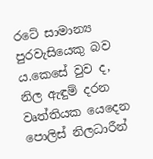රටේ සාමාන්‍ය පුරවැසියෙකු බව ය.කෙසේ වුව ද, නිල ඇඳුම් දරන වෘත්තියක යෙදෙන පොලිස් නිලධාරීන්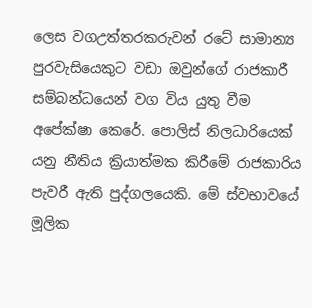ලෙස වගඋත්තරකරුවන් රටේ සාමාන්‍ය පුරවැසියෙකුට වඩා ඔවුන්ගේ රාජකාරී සම්බන්ධයෙන් වග විය යුතු වීම අපේක්ෂා කෙරේ. පොලිස් නිලධාරියෙක් යනු නීතිය ක්‍රියාත්මක කිරීමේ රාජකාරිය පැවරී ඇති පුද්ගලයෙකි. මේ ස්වභාවයේ මූලික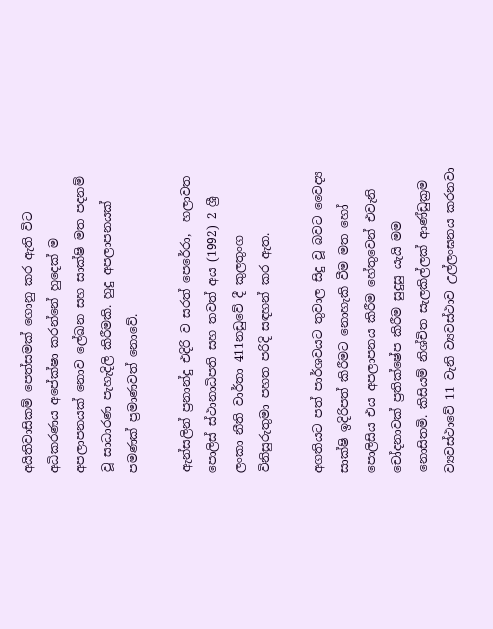අයිතිවාසිකම් පෙත්සමක් ගොනු කර ඇති විට අධිකරණය අපේක්ෂා කරන්නේ හුදෙක් ම අපලාපනයක් නොව ලේඛන සහ සාක්ෂි මත පදනම් වූ සාධාරණ පැහැදිලි කිරීමකි. හුදු අපලාපනයක් පමණක් ප්‍රමාණවත් නොවේ.

ඇන්සලින් ප්‍රනාන්දු එදිරි ව සරත් පෙරේරා,  හලාවත පොලිස් ස්ථානාධිපති සහ තවත් අය (1992) 2 ශ්‍රී ලංකා නීති වාර්තා 411නඩුවේ දී කුලතුංග විනිසුරුතුමා පහත පරිදි සඳහන් කර ඇත.

අගතියට පත් පාර්ශවයට තුවාල සිදු වූ බවට වෛද්‍ය සාක්ෂි ඉදිරිපත් කිරීමට නොහැකි වීම මත හෝ පොලිසිය එය අපලාපනය කිරීම හේතුවෙන් එවැනි චෝදනාවක් ප්‍රතික්ෂේප කිරීම සුදුසු යැයි මම නොසිතමි. කිසියම් නිශ්චිත සැලකිල්ලක් ආණ්ඩුක්‍රම ව්‍යවස්ථාවේ 11 වැනි ව්‍යවස්ථාව උල්ලංඝනය කරනවා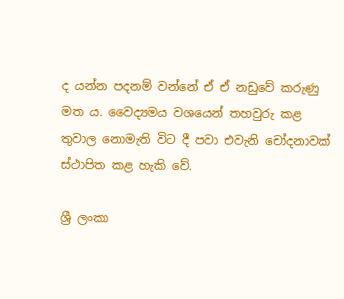ද යන්න පදනම් වන්නේ ඒ ඒ නඩුවේ කරුණු මත ය. වෛද්‍යමය වශයෙන් තහවුරු කළ තුවාල නොමැති විට දී පවා එවැනි චෝදනාවක් ස්ථාපිත කළ හැකි වේ.

ශ්‍රී ලංකා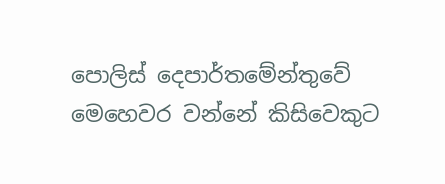පොලිස් දෙපාර්තමේන්තුවේ මෙහෙවර වන්නේ කිසිවෙකුට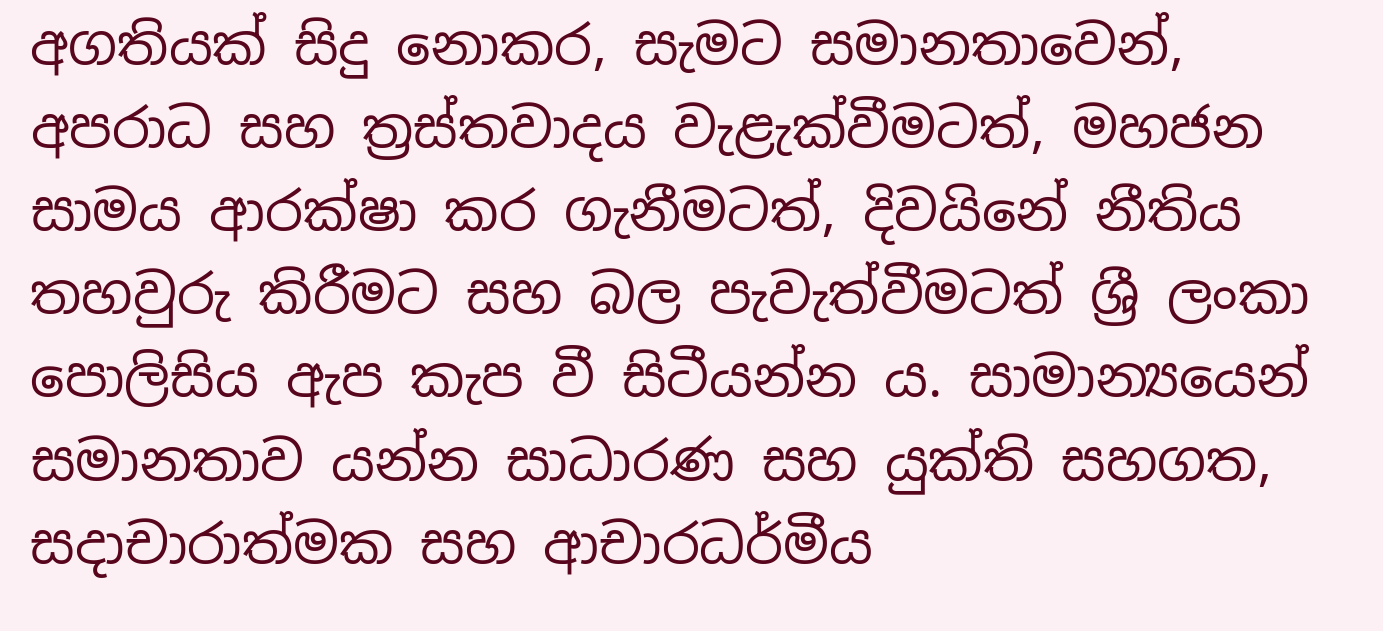අගතියක් සිදු නොකර, සැමට සමානතාවෙන්, අපරාධ සහ ත්‍රස්තවාදය වැළැක්වීමටත්, මහජන සාමය ආරක්ෂා කර ගැනීමටත්, දිවයිනේ නීතිය තහවුරු කිරීමට සහ බල පැවැත්වීමටත් ශ්‍රී ලංකා පොලිසිය ඇප කැප වී සිටීයන්න ය. සාමාන්‍යයෙන් සමානතාව යන්න සාධාරණ සහ යුක්ති සහගත, සදාචාරාත්මක සහ ආචාරධර්මීය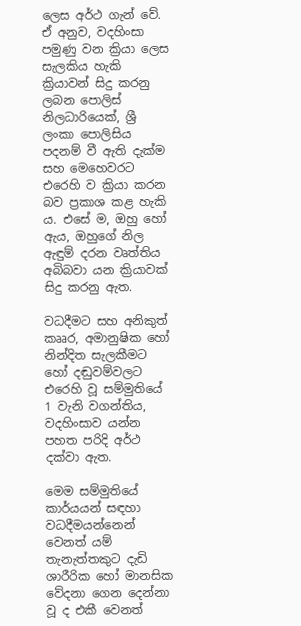ලෙස අර්ථ ගැන් වේ. ඒ අනුව, වදහිංසා පමුණු වන ක්‍රියා ලෙස සැලකිය හැකි ක්‍රියාවන් සිදු කරනු ලබන පොලිස් නිලධාරියෙක්, ශ්‍රී ලංකා පොලිසිය පදනම් වී ඇති දැක්ම සහ මෙහෙවරට එරෙහි ව ක්‍රියා කරන බව ප්‍රකාශ කළ හැකි ය. එසේ ම, ඔහු හෝ ඇය, ඔහුගේ නිල ඇඳුම් දරන වෘත්තිය අබිබවා යන ක්‍රියාවක් සිදු කරනු ඇත.

වධදීමට සහ අනිකුත් කෲර, අමානුෂික හෝ නින්දිත සැලකීමට හෝ දඬුවම්වලට එරෙහි වූ සම්මුතියේ 1 වැනි වගන්තිය, වදහිංසාව යන්න පහත පරිදි අර්ථ දක්වා ඇත.

මෙම සම්මුතියේ කාර්යයන් සඳහා වධදීමයන්නෙන් වෙනත් යම් තැනැත්තකුට දැඩි ශාරීරික හෝ මානසික වේදනා ගෙන දෙන්නා වූ ද එකී වෙනත්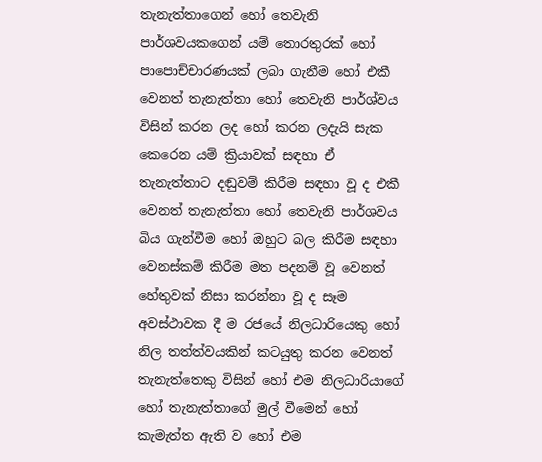තැනැත්තාගෙන් හෝ තෙවැනි පාර්ශවයකගෙන් යම් තොරතුරක් හෝ පාපොච්චාරණයක් ලබා ගැනීම හෝ එකී වෙනත් තැනැත්තා හෝ තෙවැනි පාර්ශ්වය විසින් කරන ලද හෝ කරන ලදැයි සැක කෙරෙන යම් ක්‍රියාවක් සඳහා ඒ තැනැත්තාට දඬුවම් කිරීම සඳහා වූ ද එකී වෙනත් තැනැත්තා හෝ තෙවැනි පාර්ශවය බිය ගැන්වීම හෝ ඔහුට බල කිරීම සඳහා වෙනස්කම් කිරීම මත පදනම් වූ වෙනත් හේතුවක් නිසා කරන්නා වූ ද සෑම අවස්ථාවක දී ම රජයේ නිලධාරියෙකු හෝ නිල තත්ත්වයකින් කටයුතු කරන වෙනත් තැනැත්තෙකු විසින් හෝ එම නිලධාරියාගේ හෝ තැනැත්තාගේ මුල් වීමෙන් හෝ කැමැත්ත ඇති ව හෝ එම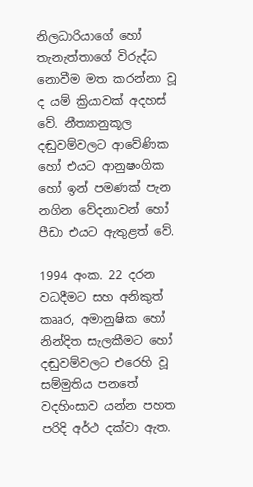නිලධාරියාගේ හෝ තැනැත්තාගේ විරුද්ධ නොවීම මත කරන්නා වූ ද යම් ක්‍රියාවක් අදහස් වේ. නීත්‍යානුකූල දඬුවම්වලට ආවේණික හෝ එයට ආනුෂංගික හෝ ඉන් පමණක් පැන නගින වේදනාවන් හෝ පීඩා එයට ඇතුළත් වේ.

1994 අංක. 22 දරන වධදීමට සහ අනිකුත් කෲර, අමානුෂික හෝ නින්දිත සැලකීමට හෝ දඬුවම්වලට එරෙහි වූ සම්මුතිය පනතේ වදහිංසාව යන්න පහත පරිදි අර්ථ දක්වා ඇත.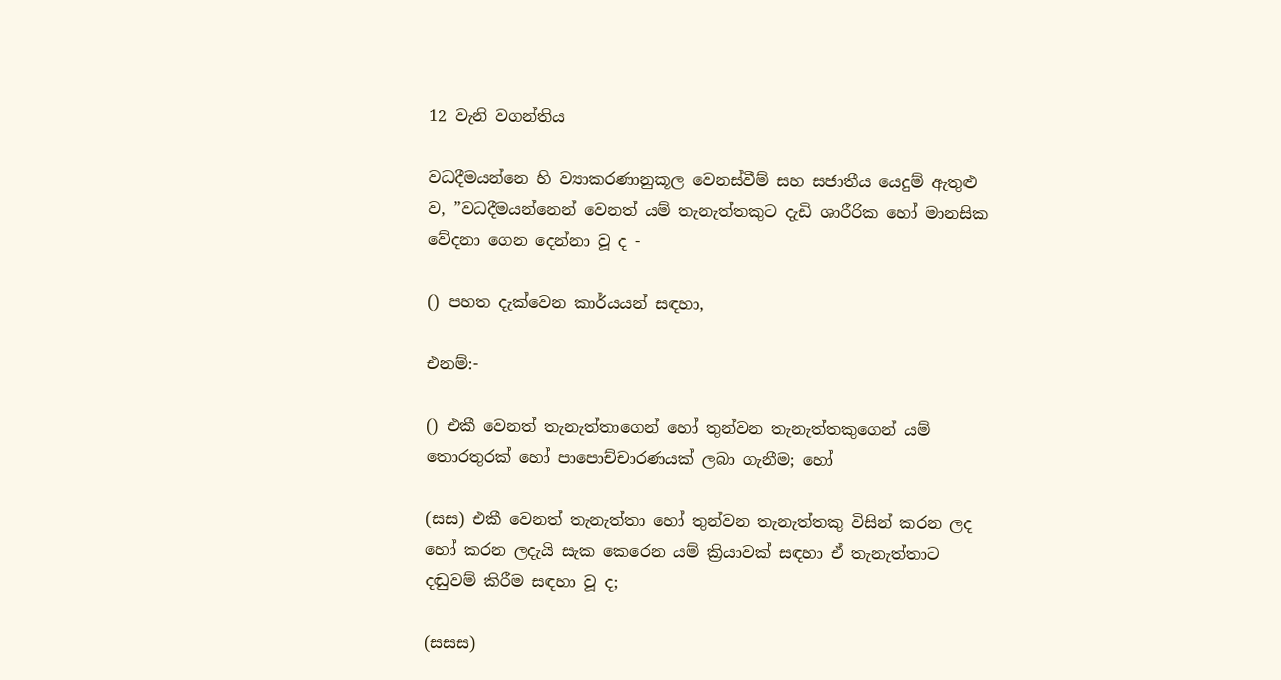12 වැනි වගන්තිය

වධදීමයන්නෙ හි ව්‍යාකරණානුකූල වෙනස්වීම් සහ සජාතීය යෙදුම් ඇතුළු ව, ”වධදීමයන්නෙන් වෙනත් යම් තැනැත්තකුට දැඩි ශාරීරික හෝ මානසික වේදනා ගෙන දෙන්නා වූ ද -

() පහත දැක්වෙන කාර්යයන් සඳහා,

එනම්:-

() එකී වෙනත් තැනැත්තාගෙන් හෝ තුන්වන තැනැත්තකුගෙන් යම් තොරතුරක් හෝ පාපොච්චාරණයක් ලබා ගැනීම; හෝ

(සස) එකී වෙනත් තැනැත්තා හෝ තුන්වන තැනැත්තකු විසින් කරන ලද හෝ කරන ලදැයි සැක කෙරෙන යම් ක්‍රියාවක් සඳහා ඒ තැනැත්තාට දඬුවම් කිරීම සඳහා වූ ද;

(සසස)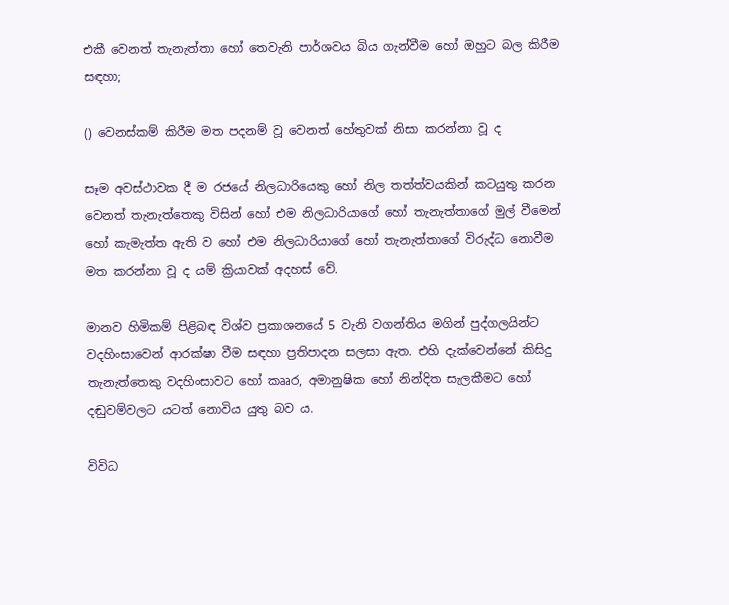එකී වෙනත් තැනැත්තා හෝ තෙවැනි පාර්ශවය බිය ගැන්වීම හෝ ඔහුට බල කිරීම සඳහා;

() වෙනස්කම් කිරීම මත පදනම් වූ වෙනත් හේතුවක් නිසා කරන්නා වූ ද

සෑම අවස්ථාවක දී ම රජයේ නිලධාරියෙකු හෝ නිල තත්ත්වයකින් කටයුතු කරන වෙනත් තැනැත්තෙකු විසින් හෝ එම නිලධාරියාගේ හෝ තැනැත්තාගේ මුල් වීමෙන් හෝ කැමැත්ත ඇති ව හෝ එම නිලධාරියාගේ හෝ තැනැත්තාගේ විරුද්ධ නොවීම මත කරන්නා වූ ද යම් ක්‍රියාවක් අදහස් වේ.

මානව හිමිකම් පිළිබඳ විශ්ව ප්‍රකාශනයේ 5 වැනි වගන්තිය මගින් පුද්ගලයින්ට වදහිංසාවෙන් ආරක්ෂා වීම සඳහා ප්‍රතිපාදන සලසා ඇත. එහි දැක්වෙන්නේ කිසිදු තැනැත්තෙකු වදහිංසාවට හෝ කෲර, අමානුෂික හෝ නින්දිත සැලකීමට හෝ දඬුවම්වලට යටත් නොවිය යුතු බව ය.

විවිධ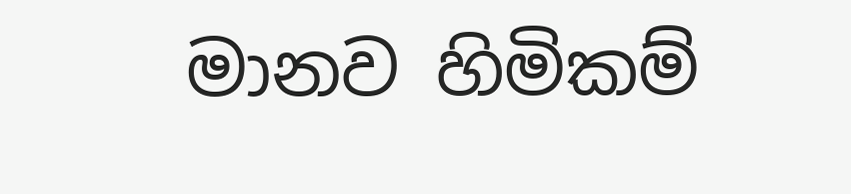මානව හිමිකම්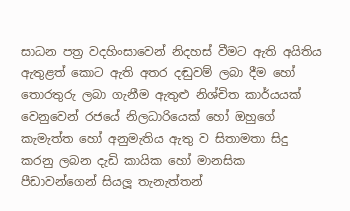සාධන පත්‍ර වදහිංසාවෙන් නිදහස් වීමට ඇති අයිතිය ඇතුළත් කොට ඇති අතර දඬුවම් ලබා දීම හෝ තොරතුරු ලබා ගැනීම ඇතුළු නිශ්චිත කාර්යයක් වෙනුවෙන් රජයේ නිලධාරියෙක් හෝ ඔහුගේ කැමැත්ත හෝ අනුමැතිය ඇතු ව සිතාමතා සිදු කරනු ලබන දැඩි කායික හෝ මානසික පීඩාවන්ගෙන් සියලූ තැනැත්තන්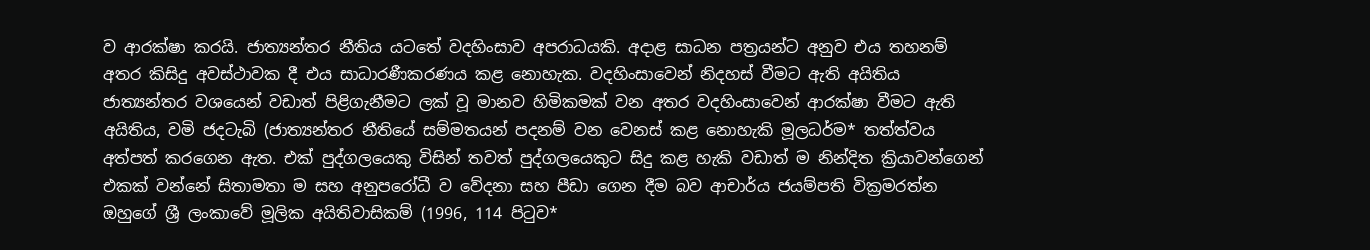ව ආරක්ෂා කරයි. ජාත්‍යන්තර නීතිය යටතේ වදහිංසාව අපරාධයකි. අදාළ සාධන පත්‍රයන්ට අනුව එය තහනම් අතර කිසිදු අවස්ථාවක දී එය සාධාරණීකරණය කළ නොහැක. වදහිංසාවෙන් නිදහස් වීමට ඇති අයිතිය ජාත්‍යන්තර වශයෙන් වඩාත් පිළිගැනීමට ලක් වූ මානව හිමිකමක් වන අතර වදහිංසාවෙන් ආරක්ෂා වීමට ඇති අයිතිය, වමි ජදටැබි (ජාත්‍යන්තර නීතියේ සම්මතයන් පදනම් වන වෙනස් කළ නොහැකි මූලධර්ම* තත්ත්වය අත්පත් කරගෙන ඇත. එක් පුද්ගලයෙකු විසින් තවත් පුද්ගලයෙකුට සිදු කළ හැකි වඩාත් ම නින්දිත ක්‍රියාවන්ගෙන් එකක් වන්නේ සිතාමතා ම සහ අනුපරෝධී ව වේදනා සහ පීඩා ගෙන දීම බව ආචාර්ය ජයම්පති වික්‍රමරත්න ඔහුගේ ශ්‍රී ලංකාවේ මූලික අයිතිවාසිකම් (1996, 114 පිටුව*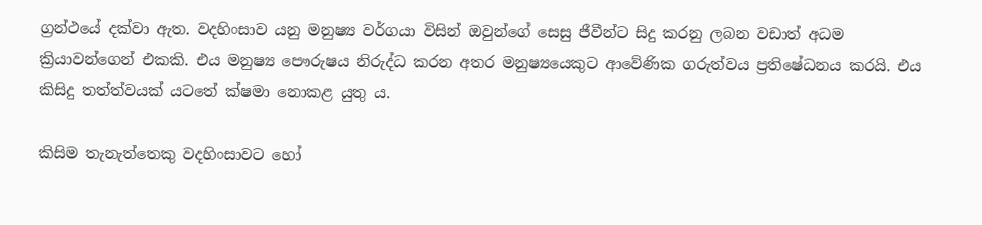ග්‍රන්ථයේ දක්වා ඇත. වදහිංසාව යනු මනුෂ්‍ය වර්ගයා විසින් ඔවුන්ගේ සෙසු ජීවීන්ට සිදු කරනු ලබන වඩාත් අධම ක්‍රියාවන්ගෙන් එකකි. එය මනුෂ්‍ය පෞරුෂය නිරුද්ධ කරන අතර මනුෂ්‍යයෙකුට ආවේණික ගරුත්වය ප්‍රතිෂේධනය කරයි. එය කිසිදු තත්ත්වයක් යටතේ ක්ෂමා නොකළ යුතු ය.

කිසිම තැනැත්තෙකු වදහිංසාවට හෝ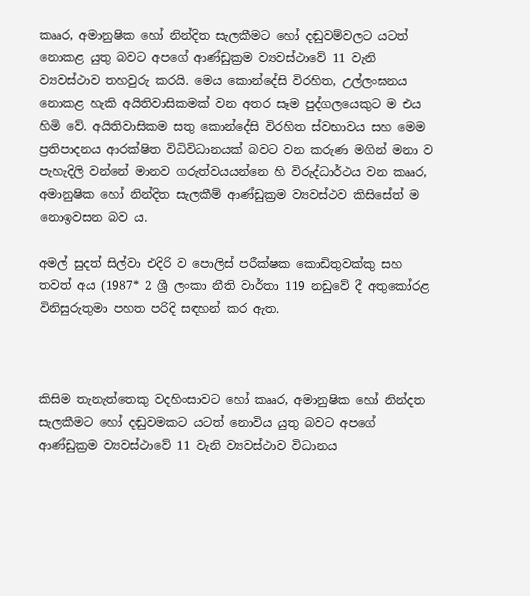කෲර, අමානුෂික හෝ නින්දිත සැලකීමට හෝ දඬුවම්වලට යටත් නොකළ යුතු බවට අපගේ ආණ්ඩුක්‍රම ව්‍යවස්ථාවේ 11 වැනි ව්‍යවස්ථාව තහවුරු කරයි. මෙය කොන්දේසි විරහිත, උල්ලංඝනය නොකළ හැකි අයිතිවාසිකමක් වන අතර සෑම පුද්ගලයෙකුට ම එය හිමි වේ. අයිතිවාසිකම සතු කොන්දේසි විරහිත ස්වභාවය සහ මෙම ප්‍රතිපාදනය ආරක්ෂිත විධිවිධානයක් බවට වන කරුණ මගින් මනා ව පැහැදිලි වන්නේ මානව ගරුත්වයයන්නෙ හි විරුද්ධාර්ථය වන කෲර, අමානුෂික හෝ නින්දිත සැලකීම් ආණ්ඩුක්‍රම ව්‍යවස්ථව කිසිසේත් ම නොඉවසන බව ය.

අමල් සුදත් සිල්වා එදිරි ව පොලිස් පරීක්ෂක කොඩිතුවක්කු සහ තවත් අය (1987* 2 ශ්‍රී ලංකා නීති වාර්තා 119 නඩුවේ දී අතුකෝරළ විනිසුරුතුමා පහත පරිදි සඳහන් කර ඇත.



කිසිම තැනැත්තෙකු වදහිංසාවට හෝ කෲර, අමානුෂික හෝ නින්දත සැලකීමට හෝ දඬුවමකට යටත් නොවිය යුතු බවට අපගේ ආණ්ඩුක්‍රම ව්‍යවස්ථාවේ 11 වැනි ව්‍යවස්ථාව විධානය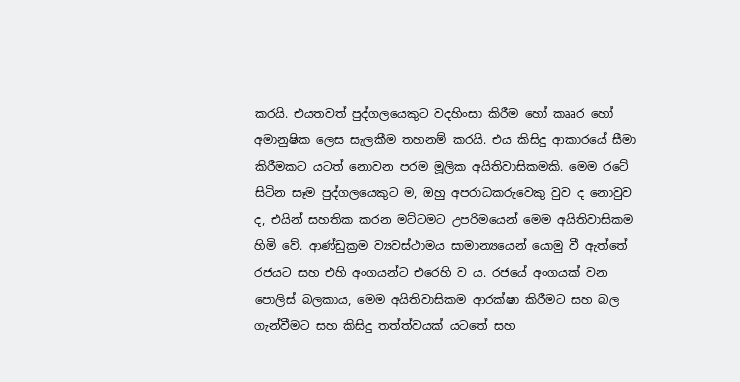කරයි. එයතවත් පුද්ගලයෙකුට වදහිංසා කිරීම හෝ කෲර හෝ අමානුෂික ලෙස සැලකීම තහනම් කරයි. එය කිසිදු ආකාරයේ සීමා කිරීමකට යටත් නොවන පරම මූලික අයිතිවාසිකමකි. මෙම රටේ සිටින සෑම පුද්ගලයෙකුට ම, ඔහු අපරාධකරුවෙකු වුව ද නොවුව ද, එයින් සහතික කරන මට්ටමට උපරිමයෙන් මෙම අයිතිවාසිකම හිමි වේ. ආණ්ඩුක්‍රම ව්‍යවස්ථාමය සාමාන්‍යයෙන් යොමු වී ඇත්තේ රජයට සහ එහි අංගයන්ට එරෙහි ව ය. රජයේ අංගයක් වන පොලිස් බලකාය, මෙම අයිතිවාසිකම ආරක්ෂා කිරීමට සහ බල ගැන්වීමට සහ කිසිදු තත්ත්වයක් යටතේ සහ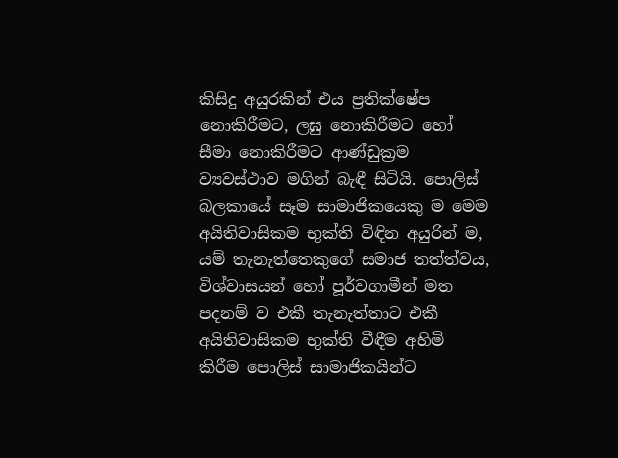කිසිදු අයුරකින් එය ප්‍රතික්ෂේප නොකිරීමට, ලඝු නොකිරීමට හෝ සීමා නොකිරීමට ආණ්ඩුක්‍රම ව්‍යවස්ථාව මගින් බැඳී සිටියි. පොලිස් බලකායේ සෑම සාමාජිකයෙකු ම මෙම අයිතිවාසිකම භුක්ති විඳින අයුරින් ම, යම් තැනැත්තෙකුගේ සමාජ තත්ත්වය, විශ්වාසයන් හෝ පූර්වගාමීන් මත පදනම් ව එකී තැනැත්තාට එකී අයිතිවාසිකම භුක්ති වීඳීම අහිමි කිරීම පොලිස් සාමාජිකයින්ට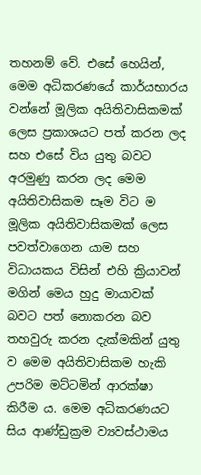තහනම් වේ. එසේ හෙයින්, මෙම අධිකරණයේ කාර්යභාරය වන්නේ මූලික අයිතිවාසිකමක් ලෙස ප්‍රකාශයට පත් කරන ලද සහ එසේ විය යුතු බවට අරමුණු කරන ලද මෙම අයිතිවාසිකම සෑම විට ම මූලික අයිතිවාසිකමක් ලෙස පවත්වාගෙන යාම සහ විධායකය විසින් එහි ක්‍රියාවන් මගින් මෙය හුදු මායාවක් බවට පත් නොකරන බව තහවුරු කරන දැක්මකින් යුතු ව මෙම අයිතිවාසිකම හැකි උපරිම මට්ටමින් ආරක්ෂා කිරීම ය. මෙම අධිකරණයට සිය ආණ්ඩුක්‍රම ව්‍යවස්ථාමය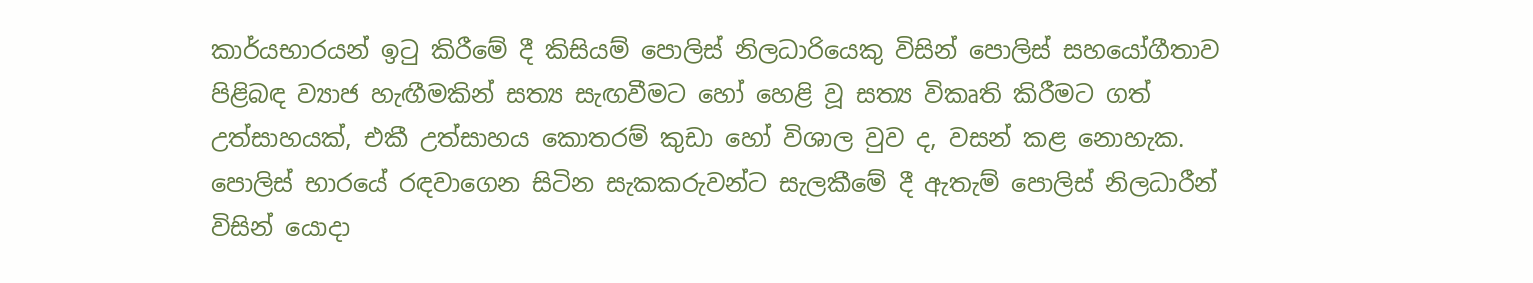කාර්යභාරයන් ඉටු කිරීමේ දී කිසියම් පොලිස් නිලධාරියෙකු විසින් පොලිස් සහයෝගීතාව පිළිබඳ ව්‍යාජ හැඟීමකින් සත්‍ය සැඟවීමට හෝ හෙළි වූ සත්‍ය විකෘති කිරීමට ගත් උත්සාහයක්, එකී උත්සාහය කොතරම් කුඩා හෝ විශාල වුව ද, වසන් කළ නොහැක. පොලිස් භාරයේ රඳවාගෙන සිටින සැකකරුවන්ට සැලකීමේ දී ඇතැම් පොලිස් නිලධාරීන් විසින් යොදා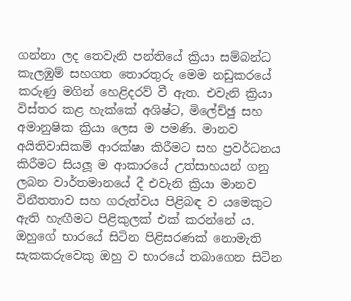ගන්නා ලද තෙවැනි පන්තියේ ක්‍රියා සම්බන්ධ කැලඹුම් සහගත තොරතුරු මෙම නඩුකරයේ කරුණු මගින් හෙළිදරව් වී ඇත. එවැනි ක්‍රියා විස්තර කළ හැක්කේ අශිෂ්ට, මිලේච්ඡු සහ අමානුෂික ක්‍රියා ලෙස ම පමණි. මානව අයිතිවාසිකම් ආරක්ෂා කිරීමට සහ ප්‍රවර්ධනය කිරීමට සියලූ ම ආකාරයේ උත්සාහයන් ගනු ලබන වාර්තමානයේ දී එවැනි ක්‍රියා මානව විනීතතාව සහ ගරුත්වය පිළිබඳ ව යමෙකුට ඇති හැඟීමට පිළිකුලක් එක් කරන්නේ ය. ඔහුගේ භාරයේ සිටින පිළිසරණක් නොමැති සැකකරුවෙකු ඔහු ව භාරයේ තබාගෙන සිටින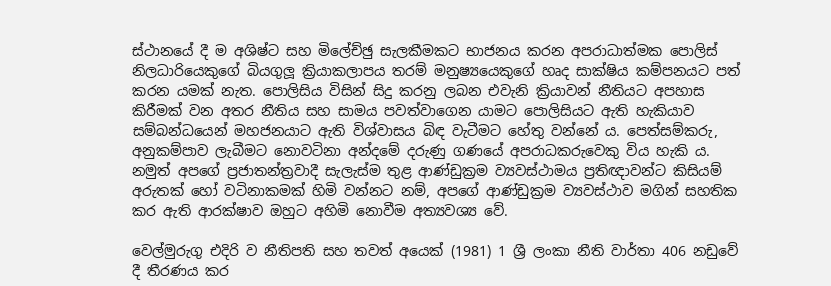ස්ථානයේ දී ම අශිෂ්ට සහ මිලේච්ඡු සැලකීමකට භාජනය කරන අපරාධාත්මක පොලිස් නිලධාරියෙකුගේ බියගුලූ ක්‍රියාකලාපය තරම් මනුෂ්‍යයෙකුගේ හෘද සාක්ෂිය කම්පනයට පත් කරන යමක් නැත. පොලිසිය විසින් සිදු කරනු ලබන එවැනි ක්‍රියාවන් නීතියට අපහාස කිරීමක් වන අතර නීතිය සහ සාමය පවත්වාගෙන යාමට පොලිසියට ඇති හැකියාව සම්බන්ධයෙන් මහජනයාට ඇති විශ්වාසය බිඳ වැටීමට හේතු වන්නේ ය. පෙත්සම්කරු, අනුකම්පාව ලැබීමට නොවටිනා අන්දමේ දරුණු ගණයේ අපරාධකරුවෙකු විය හැකි ය. නමුත් අපගේ ප්‍රජාතන්ත්‍රවාදී සැලැස්ම තුළ ආණ්ඩුක්‍රම ව්‍යවස්ථාමය ප්‍රතිඥාවන්ට කිසියම් අරුතක් හෝ වටිනාකමක් හිමි වන්නට නම්, අපගේ ආණ්ඩුක්‍රම ව්‍යවස්ථාව මගින් සහතික කර ඇති ආරක්ෂාව ඔහුට අහිමි නොවීම අත්‍යවශ්‍ය වේ.

වෙල්මුරුගු එදිරි ව නීතිපති සහ තවත් අයෙක් (1981) 1 ශ්‍රී ලංකා නීති වාර්තා 406 නඩුවේ දී තීරණය කර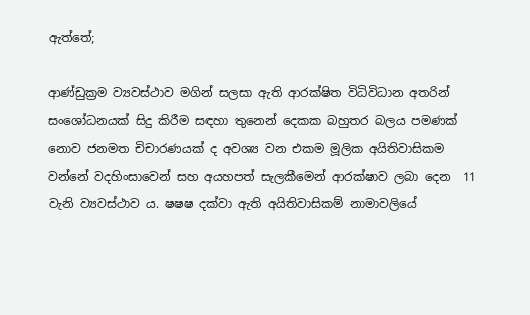ඇත්තේ;

ආණ්ඩුක්‍රම ව්‍යවස්ථාව මගින් සලසා ඇති ආරක්ෂිත විධිවිධාන අතරින් සංශෝධනයක් සිදු කිරීම සඳහා තුනෙන් දෙකක බහුතර බලය පමණක් නොව ජනමත චිචාරණයක් ද අවශ්‍ය වන එකම මූලික අයිතිවාසිකම වන්නේ වදහිංසාවෙන් සහ අයහපත් සැලකීමෙන් ආරක්ෂාව ලබා දෙන  11 වැනි ව්‍යවස්ථාව ය. ෂෂෂ දක්වා ඇති අයිතිවාසිකම් නාමාවලියේ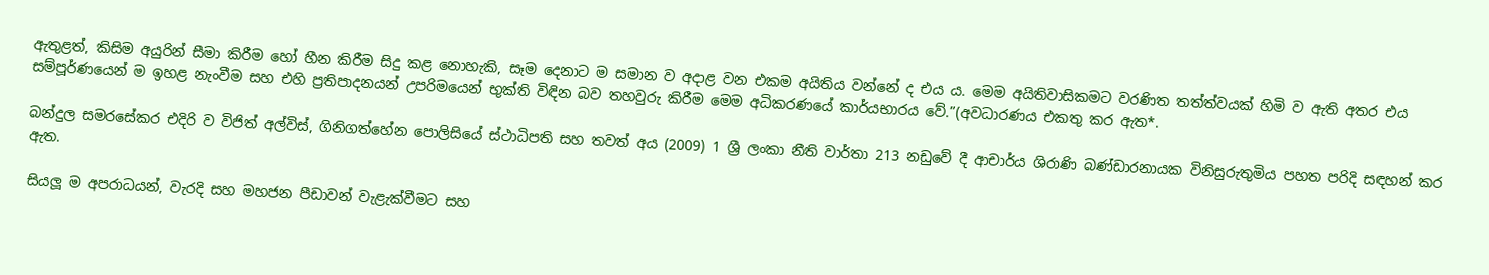ඇතුළත්, කිසිම අයුරින් සීමා කිරීම හෝ හීන කිරීම සිදු කළ නොහැකි, සෑම දෙනාට ම සමාන ව අදාළ වන එකම අයිතිය වන්නේ ද එය ය. මෙම අයිතිවාසිකමට වරණිත තත්ත්වයක් හිමි ව ඇති අතර එය සම්පූර්ණයෙන් ම ඉහළ නැංවීම සහ එහි ප්‍රතිපාදනයන් උපරිමයෙන් භුක්ති විඳින බව තහවුරු කිරීම මෙම අධිකරණයේ කාර්යභාරය වේ.”(අවධාරණය එකතු කර ඇත*.

බන්දුල සමරසේකර එදිරි ව විජිත් අල්විස්, ගිනිගත්හේන පොලිසියේ ස්ථාධිපති සහ තවත් අය (2009) 1 ශ්‍රී ලංකා නීති වාර්තා 213 නඩුවේ දී ආචාර්ය ශිරාණි බණ්ඩාරනායක විනිසුරුතුමිය පහත පරිදි සඳහන් කර ඇත.

සියලූ ම අපරාධයන්, වැරදි සහ මහජන පීඩාවන් වැළැක්වීමට සහ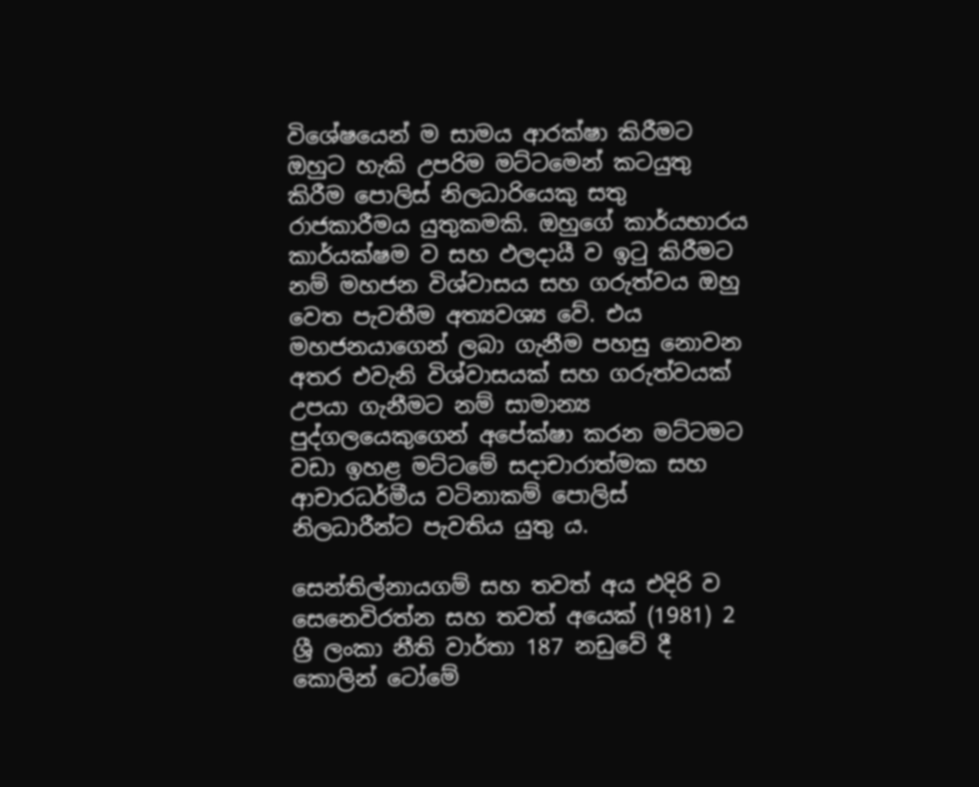විශේෂයෙන් ම සාමය ආරක්ෂා කිරීමට ඔහුට හැකි උපරිම මට්ටමෙන් කටයුතු කිරීම පොලිස් නිලධාරියෙකු සතු රාජකාරීමය යුතුකමකි. ඔහුගේ කාර්යභාරය කාර්යක්ෂම ව සහ ඵලදායී ව ඉටු කිරීමට නම් මහජන විශ්වාසය සහ ගරුත්වය ඔහු වෙත පැවතීම අත්‍යවශ්‍ය වේ. එය මහජනයාගෙන් ලබා ගැනීම පහසු නොවන අතර එවැනි විශ්වාසයක් සහ ගරුත්වයක් උපයා ගැනීමට නම් සාමාන්‍ය පුද්ගලයෙකුගෙන් අපේක්ෂා කරන මට්ටමට වඩා ඉහළ මට්ටමේ සදාචාරාත්මක සහ ආචාරධර්මීය වටිනාකම් පොලිස් නිලධාරීන්ට පැවතිය යුතු ය.

සෙන්තිල්නායගම් සහ තවත් අය එදිරි ව සෙනෙවිරත්න සහ තවත් අයෙක් (1981) 2 ශ්‍රී ලංකා නීති වාර්තා 187 නඩුවේ දී කොලින් ටෝමේ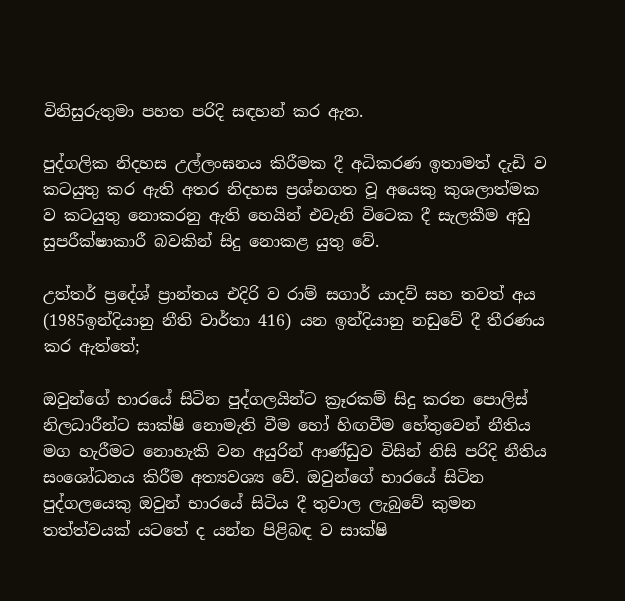විනිසුරුතුමා පහත පරිදි සඳහන් කර ඇත.

පුද්ගලික නිදහස උල්ලංඝනය කිරීමක දී අධිකරණ ඉතාමත් දැඩි ව කටයුතු කර ඇති අතර නිදහස ප්‍රශ්නගත වූ අයෙකු කුශලාත්මක ව කටයුතු නොකරනු ඇති හෙයින් එවැනි විටෙක දී සැලකීම අඩු සුපරීක්ෂාකාරී බවකින් සිදු නොකළ යුතු වේ.

උත්තර් ප්‍රදේශ් ප්‍රාන්තය එදිරි ව රාම් සගාර් යාදව් සහ තවත් අය (1985ඉන්දියානු නීති වාර්තා 416) යන ඉන්දියානු නඩුවේ දී තීරණය කර ඇත්තේ;

ඔවුන්ගේ භාරයේ සිටින පුද්ගලයින්ට ක්‍රෑරකම් සිදු කරන පොලිස් නිලධාරීන්ට සාක්ෂි නොමැති වීම හෝ හිඟවීම හේතුවෙන් නීතිය මග හැරීමට නොහැකි වන අයුරින් ආණ්ඩුව විසින් නිසි පරිදි නීතිය සංශෝධනය කිරීම අත්‍යවශ්‍ය වේ. ඔවුන්ගේ භාරයේ සිටින පුද්ගලයෙකු ඔවුන් භාරයේ සිටිය දී තුවාල ලැබුවේ කුමන තත්ත්වයක් යටතේ ද යන්න පිළිබඳ ව සාක්ෂි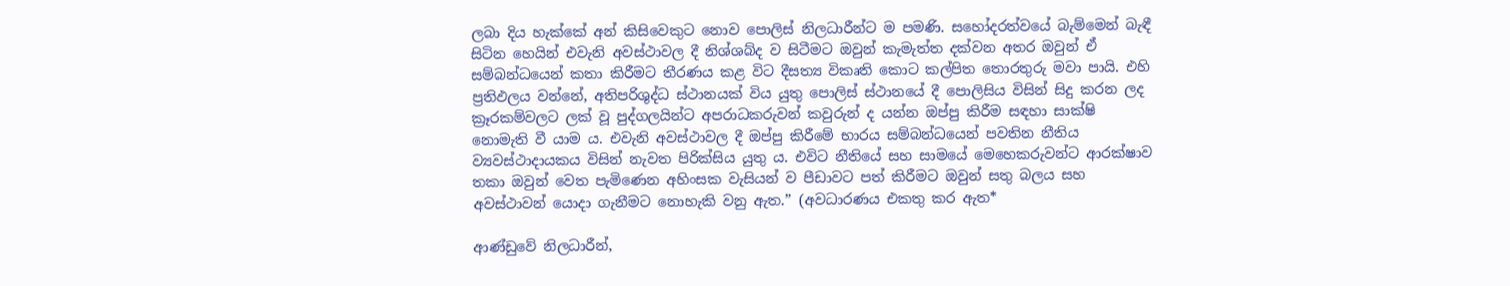ලබා දිය හැක්කේ අන් කිසිවෙකුට නොව පොලිස් නිලධාරීන්ට ම පමණි. සහෝදරත්වයේ බැම්මෙන් බැඳී සිටින හෙයින් එවැනි අවස්ථාවල දී නිශ්ශබ්ද ව සිටීමට ඔවුන් කැමැත්ත දක්වන අතර ඔවුන් ඒ සම්බන්ධයෙන් කතා කිරීමට තීරණය කළ විට දීසත්‍ය විකෘති කොට කල්පිත තොරතුරු මවා පායි. එහි ප්‍රතිඵලය වන්නේ, අතිපරිශුද්ධ ස්ථානයක් විය යුතු පොලිස් ස්ථානයේ දී පොලිසිය විසින් සිදු කරන ලද ක්‍රෑරකම්වලට ලක් වූ පුද්ගලයින්ට අපරාධකරුවන් කවුරුන් ද යන්න ඔප්පු කිරීම සඳහා සාක්ෂි නොමැති වී යාම ය. එවැනි අවස්ථාවල දී ඔප්පු කිරීමේ භාරය සම්බන්ධයෙන් පවතින නීතිය ව්‍යවස්ථාදායකය විසින් නැවත පිරික්සිය යුතු ය. එවිට නීතියේ සහ සාමයේ මෙහෙකරුවන්ට ආරක්ෂාව තකා ඔවුන් වෙත පැමිණෙන අහිංසක වැසියන් ව පීඩාවට පත් කිරීමට ඔවුන් සතු බලය සහ අවස්ථාවන් යොදා ගැනීමට නොහැකි වනු ඇත.” (අවධාරණය එකතු කර ඇත*

ආණ්ඩුවේ නිලධාරීන්,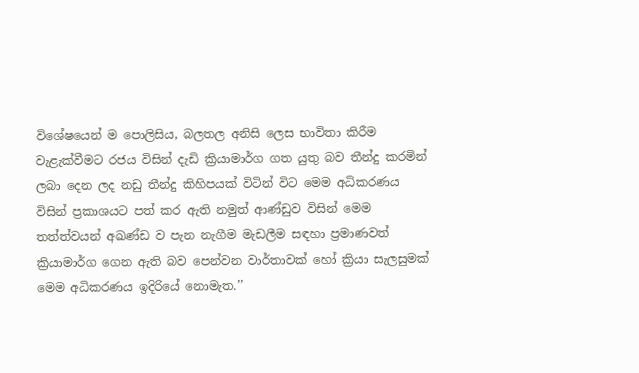විශේෂයෙන් ම පොලිසිය, බලතල අනිසි ලෙස භාවිතා කිරීම වැළැක්වීමට රජය විසින් දැඩි ක්‍රියාමාර්ග ගත යුතු බව තීන්දු කරමින් ලබා දෙන ලද නඩු තීන්දු කිහිපයක් විටින් විට මෙම අධිකරණය විසින් ප්‍රකාශයට පත් කර ඇති නමුත් ආණ්ඩුව විසින් මෙම තත්ත්වයන් අඛණ්ඩ ව පැන නැගීම මැඩලීම සඳහා ප්‍රමාණවත් ක්‍රියාමාර්ග ගෙන ඇති බව පෙන්වන වාර්තාවක් හෝ ක්‍රියා සැලසුමක් මෙම අධිකරණය ඉදිරියේ නොමැත.’’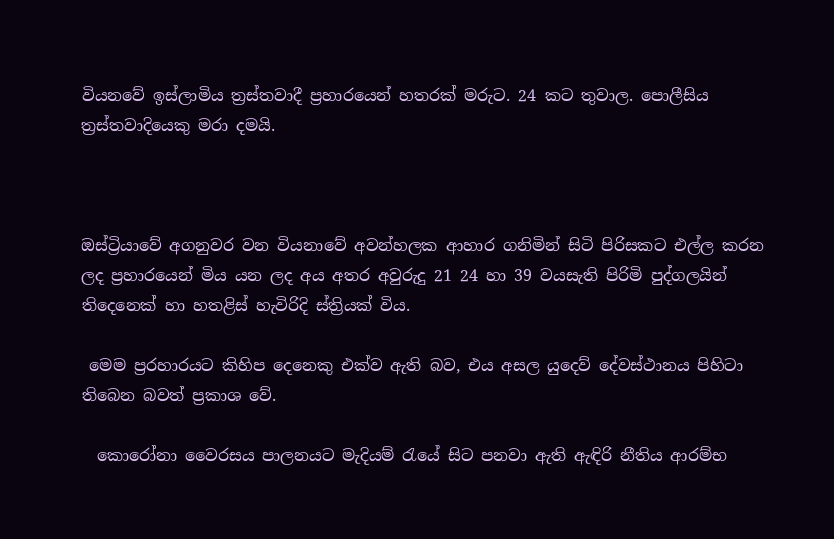වියනවේ ඉස්ලාමිය ත්‍රස්තවාදී ප්‍රහාරයෙන් හතරක් මරුට. 24 කට තුවාල. පොලීසිය ත්‍රස්තවාදියෙකු මරා දමයි.



ඔස්ට්‍රියාවේ අගනුවර වන වියනාවේ අවන්හලක ආහාර ගනිමින් සිටි පිරිසකට එල්ල කරන ලද ප්‍රහාරයෙන් මිය යන ලද අය අතර අවුරුදු 21 24 හා 39 වයසැති පිරිමි පුද්ගලයින් තිදෙනෙක් හා හතළිස් හැවිරිදි ස්ත්‍රියක් විය.

 මෙම ‍ප්‍රරහාරයට කිහිප දෙනෙකු එක්ව ඇති බව, එය අසල යුදෙව් දේවස්ථානය පිහිටා තිබෙන බවත් ප්‍රකාශ වේ.

  කොරෝනා වෛරසය පාලනයට මැදියම් රැයේ සිට පනවා ඇති ඇඳිරි නීතිය ආරම්භ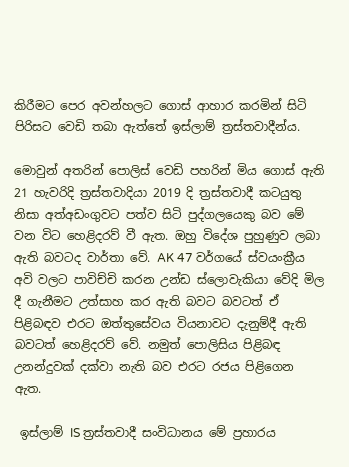කිරීමට පෙර අවන්හලට ගොස් ආහාර කරමින් සිටි පිරිසට වෙඩි තබා ඇත්තේ ඉස්ලාම් ත්‍රස්තවාදීන්ය.

මොවුන් අතරින් පොලිස් වෙඩි පහරින් මිය ගොස් ඇති  21 හැවරිදි ත්‍රස්තවාදියා 2019 දි ත්‍රස්තවාදී කටයුතු නිසා අත්අඩංගුවට පත්ව සිටි පුද්ගලයෙකු බව මේ වන විට හෙළිදරව් වී ඇත. ඔහු විදේශ පුහුණුව ලබා ඇති බවටද වාර්තා වේ. AK 47 වර්ගයේ ස්වයංක්‍රීය අවි වලට පාවිච්චි කරන උන්ඩ ස්ලොවැකියා වේදි මිල දී ගැනීමට උත්සාහ කර ඇති බවට බවටත් ඒ පිළිබඳව එරට ඔත්තුසේවය වියනාවට දැනුම්දී ඇති බවටත් හෙළිදරව් වේ. නමුත් පොලිසිය පිළිබඳ උනන්දුවක් දක්වා නැති බව එරට රජය පිළිගෙන ඇත.

 ඉස්ලාම් IS ත්‍රස්තවාදී සංවිධානය මේ ප්‍රහාරය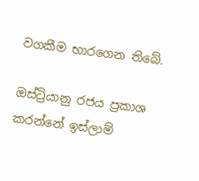වගකීම භාරගෙන තිබේ.

ඔස්ට්‍රියානු රජය ප්‍රකාශ කරන්නේ ඉස්ලාම්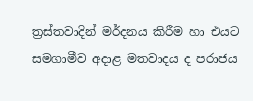ත්‍රස්තවාදින් මර්දනය කිරීම හා එයට සමගාමීව අදාළ මතවාදය ද පරාජය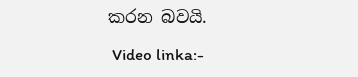කරන බවයි.

 Video linka:-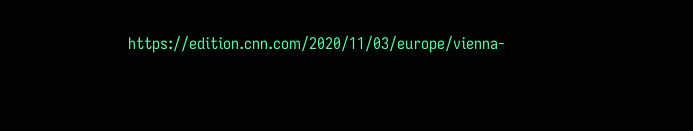https://edition.cnn.com/2020/11/03/europe/vienna-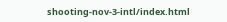shooting-nov-3-intl/index.html